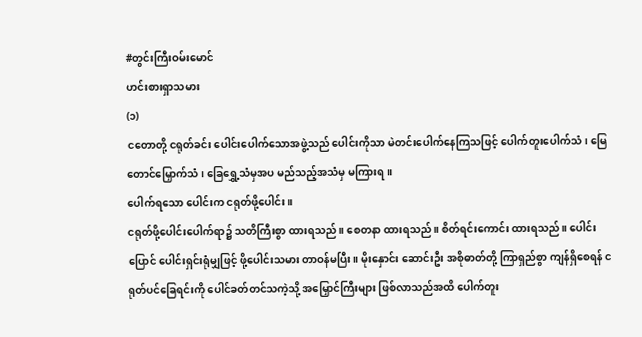#တွင်းကြီးဝမ်းမောင်
ဟင်းစားရှာသမား
(၁)
ငတောတို့ ငရုတ်ခင်း ပေါင်းပေါက်သောအဖွဲ့သည် ပေါင်းကိုသာ မဲတင်းပေါက်နေကြသဖြင့် ပေါက်တူးပေါက်သံ၊ မြေတောင်မြှောက်သံ၊ ခြေရွှေ့သံမှအပ မည်သည့်အသံမှ မကြားရ။
ပေါက်ရသော ပေါင်းက ငရုတ်ဖို့ပေါင်း။
ငရုတ်ဖို့ပေါင်းပေါက်ရာ၌ သတိကြီးစွာ ထားရသည်။ စေတနာ ထားရသည်။ စိတ်ရင်းကောင်း ထားရသည်။ ပေါင်းပြောင် ပေါင်းရှင်းရုံမျှဖြင့် ဖို့ပေါင်းသမား တာဝန်မပြီး။ မိုးနှောင်း ဆောင်းဦး အစိုဓာတ်တို့ ကြာရှည်စွာ ကျန်ရှိစေရန် ငရုတ်ပင်ခြေရင်းကို ပေါင်ခတ်တင်သကဲ့သို့ အမြှောင်ကြီးများ ဖြစ်လာသည်အထိ ပေါက်တူး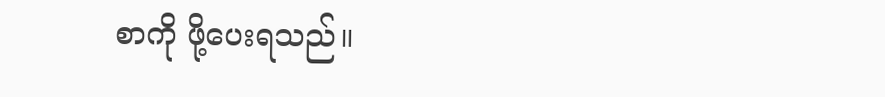စာကို ဖို့ပေးရသည်။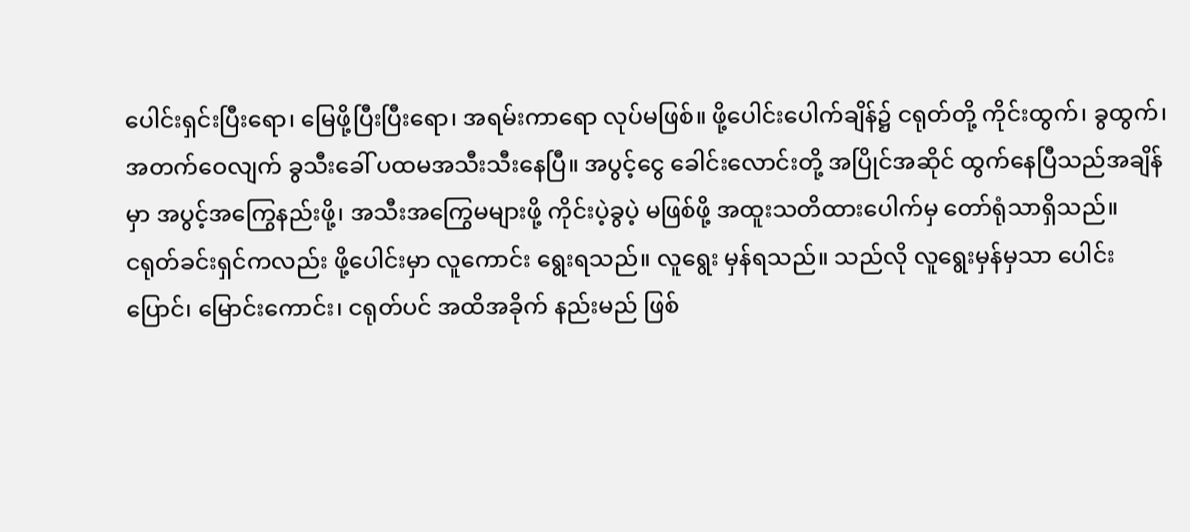ပေါင်းရှင်းပြီးရော၊ မြေဖို့ပြီးပြီးရော၊ အရမ်းကာရော လုပ်မဖြစ်။ ဖို့ပေါင်းပေါက်ချိန်၌ ငရုတ်တို့ ကိုင်းထွက်၊ ခွထွက်၊ အတက်ဝေလျက် ခွသီးခေါ် ပထမအသီးသီးနေပြီ။ အပွင့်ငွေ ခေါင်းလောင်းတို့ အပြိုင်အဆိုင် ထွက်နေပြီသည်အချိန်မှာ အပွင့်အကြွေနည်းဖို့၊ အသီးအကြွေမများဖို့ ကိုင်းပဲ့ခွပဲ့ မဖြစ်ဖို့ အထူးသတိထားပေါက်မှ တော်ရုံသာရှိသည်။
ငရုတ်ခင်းရှင်ကလည်း ဖို့ပေါင်းမှာ လူကောင်း ရွေးရသည်။ လူရွေး မှန်ရသည်။ သည်လို လူရွေးမှန်မှသာ ပေါင်းပြောင်၊ မြောင်းကောင်း၊ ငရုတ်ပင် အထိအခိုက် နည်းမည် ဖြစ်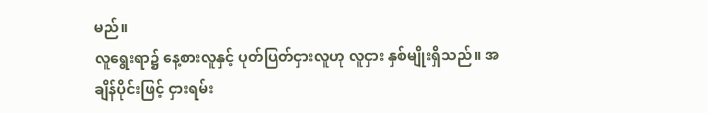မည်။
လူရွေးရာ၌ နေ့စားလူနှင့် ပုတ်ပြတ်ငှားလူဟု လူငှား နှစ်မျိုးရှိသည်။ အချိန်ပိုင်းဖြင့် ငှားရမ်း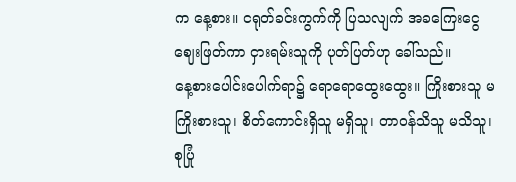က နေ့စား။ ငရုတ်ခင်းကွက်ကို ပြသလျက် အခကြေးငွေ ဈေးဖြတ်ကာ ငှားရမ်းသူကို ပုတ်ပြတ်ဟု ခေါ်သည်။
နေ့စားပေါင်းပေါက်ရာ၌ ရောရောထွေးထွေး။ ကြိုးစားသူ မကြိုးစားသူ၊ စိတ်ကောင်းရှိသူ မရှိသူ၊ တာဝန်သိသူ မသိသူ၊ စုပြုံ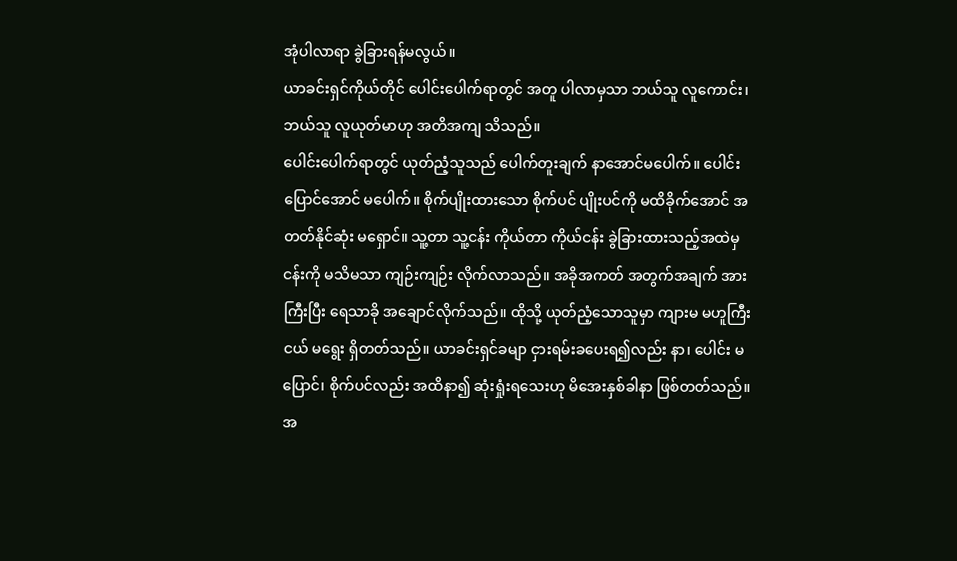အုံပါလာရာ ခွဲခြားရန်မလွယ်။
ယာခင်းရှင်ကိုယ်တိုင် ပေါင်းပေါက်ရာတွင် အတူ ပါလာမှသာ ဘယ်သူ လူကောင်း၊ ဘယ်သူ လူယုတ်မာဟု အတိအကျ သိသည်။
ပေါင်းပေါက်ရာတွင် ယုတ်ညံ့သူသည် ပေါက်တူးချက် နာအောင်မပေါက်။ ပေါင်းပြောင်အောင် မပေါက်။ စိုက်ပျိုးထားသော စိုက်ပင် ပျိုးပင်ကို မထိခိုက်အောင် အတတ်နိုင်ဆုံး မရှောင်။ သူ့တာ သူ့ငန်း ကိုယ်တာ ကိုယ်ငန်း ခွဲခြားထားသည့်အထဲမှ ငန်းကို မသိမသာ ကျဉ်းကျဉ်း လိုက်လာသည်။ အခိုအကတ် အတွက်အချက် အားကြီးပြီး ရေသာခို အချောင်လိုက်သည်။ ထိုသို့ ယုတ်ညံ့သောသူမှာ ကျားမ မဟူကြီးငယ် မရွေး ရှိတတ်သည်။ ယာခင်းရှင်ခမျာ ငှားရမ်းခပေးရ၍လည်း နာ၊ ပေါင်း မပြောင်၊ စိုက်ပင်လည်း အထိနာ၍ ဆုံးရှုံးရသေးဟု မိအေးနှစ်ခါနာ ဖြစ်တတ်သည်။
အ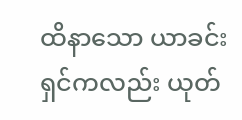ထိနာသော ယာခင်းရှင်ကလည်း ယုတ်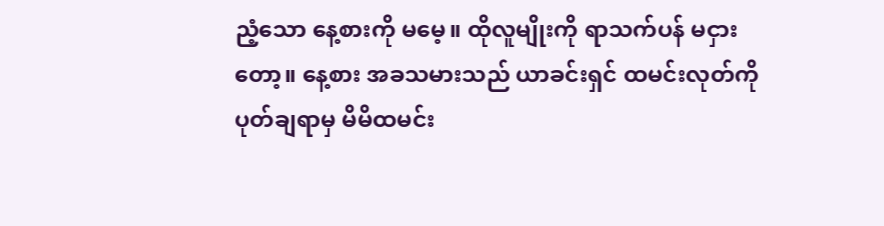ညံ့သော နေ့စားကို မမေ့။ ထိုလူမျိုးကို ရာသက်ပန် မငှားတော့။ နေ့စား အခသမားသည် ယာခင်းရှင် ထမင်းလုတ်ကို ပုတ်ချရာမှ မိမိထမင်း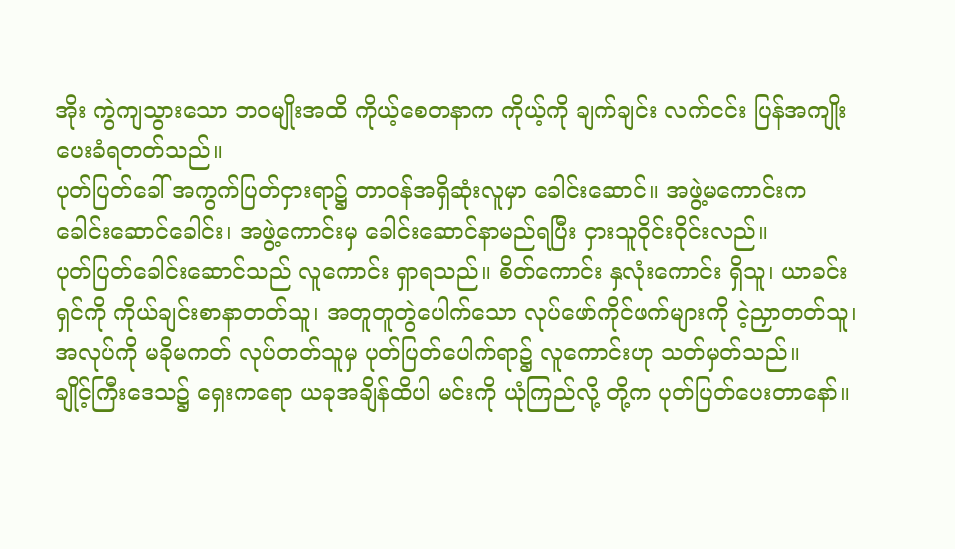အိုး ကွဲကျသွားသော ဘဝမျိုးအထိ ကိုယ့်စေတနာက ကိုယ့်ကို ချက်ချင်း လက်ငင်း ပြန်အကျိုးပေးခံရတတ်သည်။
ပုတ်ပြတ်ခေါ် အကွက်ပြတ်ငှားရာ၌ တာဝန်အရှိဆုံးလူမှာ ခေါင်းဆောင်။ အဖွဲ့မကောင်းက ခေါင်းဆောင်ခေါင်း၊ အဖွဲ့ကောင်းမှ ခေါင်းဆောင်နာမည်ရပြီး ငှားသူဝိုင်းဝိုင်းလည်။
ပုတ်ပြတ်ခေါင်းဆောင်သည် လူကောင်း ရှာရသည်။ စိတ်ကောင်း နှလုံးကောင်း ရှိသူ၊ ယာခင်းရှင်ကို ကိုယ်ချင်းစာနာတတ်သူ၊ အတူတူတွဲပေါက်သော လုပ်ဖော်ကိုင်ဖက်များကို ငဲ့ညှာတတ်သူ၊ အလုပ်ကို မခိုမကတ် လုပ်တတ်သူမှ ပုတ်ပြတ်ပေါက်ရာ၌ လူကောင်းဟု သတ်မှတ်သည်။
ချိုင့်ကြီးဒေသ၌ ရှေးကရော ယခုအချိန်ထိပါ မင်းကို ယုံကြည်လို့ တို့က ပုတ်ပြတ်ပေးတာနော်။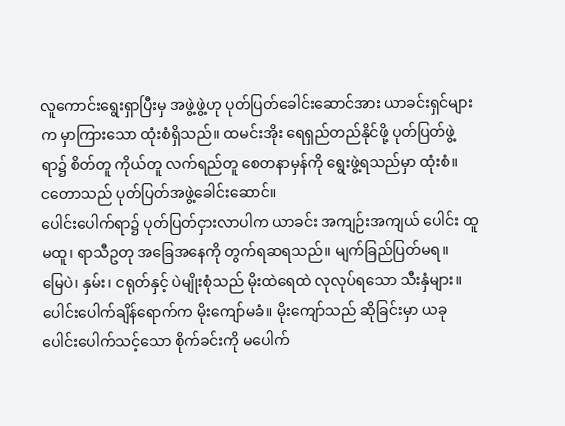လူကောင်းရွေးရှာပြီးမှ အဖွဲ့ဖွဲ့ဟု ပုတ်ပြတ်ခေါင်းဆောင်အား ယာခင်းရှင်များက မှာကြားသော ထုံးစံရှိသည်။ ထမင်းအိုး ရေရှည်တည်နိုင်ဖို့ ပုတ်ပြတ်ဖွဲ့ရာ၌ စိတ်တူ ကိုယ်တူ လက်ရည်တူ စေတနာမှန်ကို ရွေးဖွဲ့ရသည်မှာ ထုံးစံ။
ငတောသည် ပုတ်ပြတ်အဖွဲ့ခေါင်းဆောင်။
ပေါင်းပေါက်ရာ၌ ပုတ်ပြတ်ငှားလာပါက ယာခင်း အကျဉ်းအကျယ် ပေါင်း ထူ မထူ၊ ရာသီဥတု အခြေအနေကို တွက်ရဆရသည်။ မျက်ခြည်ပြတ်မရ။
မြေပဲ၊ နှမ်း၊ ငရုတ်နှင့် ပဲမျိုးစုံသည် မိုးထဲရေထဲ လုလုပ်ရသော သီးနှံများ။ ပေါင်းပေါက်ချိန်ရောက်က မိုးကျော်မခံ။ မိုးကျော်သည် ဆိုခြင်းမှာ ယခုပေါင်းပေါက်သင့်သော စိုက်ခင်းကို မပေါက်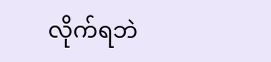လိုက်ရဘဲ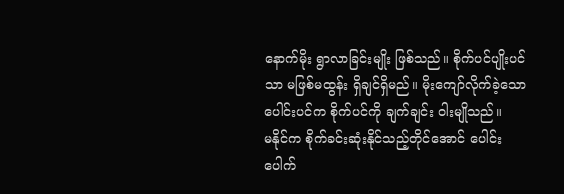နောက်မိုး ရွာလာခြင်းမျိုး ဖြစ်သည်။ စိုက်ပင်ပျိုးပင်သာ မဖြစ်မထွန်း ရှိချင်ရှိမည်။ မိုးကျော်လိုက်ခဲ့သော ပေါင်းပင်က စိုက်ပင်ကို ချက်ချင်း ဝါးမျိုသည်။
မနိုင်က စိုက်ခင်းဆုံးနိုင်သည့်တိုင်အောင် ပေါင်းပေါက်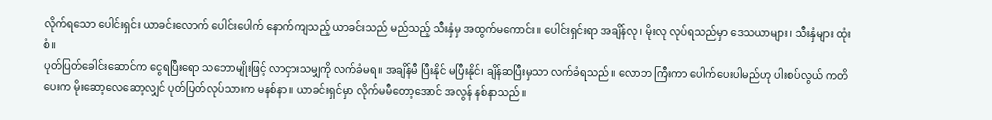လိုက်ရသော ပေါင်းရှင်း ယာခင်းလောက် ပေါင်းပေါက် နောက်ကျသည့် ယာခင်းသည် မည်သည့် သီးနှံမှ အထွက်မကောင်း။ ပေါင်းရှင်းရာ အချိန်လု၊ မိုးလု လုပ်ရသည်မှာ ဒေသယာများ၊ သီးနှံများ ထုံးစံ။
ပုတ်ပြတ်ခေါင်းဆောင်က ငွေရပြီးရော သဘောမျိုးဖြင့် လာငှားသမျှကို လက်ခံမရ။ အချိန်မီ ပြီးနိုင် မပြီးနိုင်၊ ချိန်ဆပြီးမှသာ လက်ခံရသည်။ လောဘ ကြီးကာ ပေါက်ပေးပါမည်ဟု ပါးစပ်လွယ် ကတိပေးက မိုးဆော့လေဆော့လျှင် ပုတ်ပြတ်လုပ်သားက မနစ်နာ။ ယာခင်းရှင်မှာ လိုက်မမီတော့အောင် အလွန် နစ်နာသည်။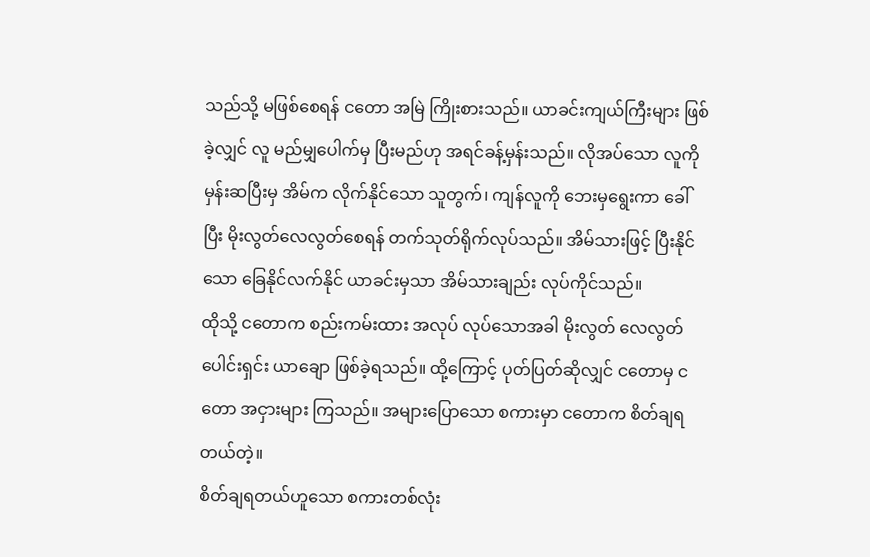သည်သို့ မဖြစ်စေရန် ငတော အမြဲ ကြိုးစားသည်။ ယာခင်းကျယ်ကြီးများ ဖြစ်ခဲ့လျှင် လူ မည်မျှပေါက်မှ ပြီးမည်ဟု အရင်ခန့်မှန်းသည်။ လိုအပ်သော လူကို မှန်းဆပြီးမှ အိမ်က လိုက်နိုင်သော သူတွက်၊ ကျန်လူကို ဘေးမှရွေးကာ ခေါ်ပြီး မိုးလွတ်လေလွတ်စေရန် တက်သုတ်ရိုက်လုပ်သည်။ အိမ်သားဖြင့် ပြီးနိုင်သော ခြေနိုင်လက်နိုင် ယာခင်းမှသာ အိမ်သားချည်း လုပ်ကိုင်သည်။
ထိုသို့ ငတောက စည်းကမ်းထား အလုပ် လုပ်သောအခါ မိုးလွတ် လေလွတ် ပေါင်းရှင်း ယာချော ဖြစ်ခဲ့ရသည်။ ထို့ကြောင့် ပုတ်ပြတ်ဆိုလျှင် ငတောမှ ငတော အငှားများ ကြသည်။ အများပြောသော စကားမှာ ငတောက စိတ်ချရတယ်တဲ့။
စိတ်ချရတယ်ဟူသော စကားတစ်လုံး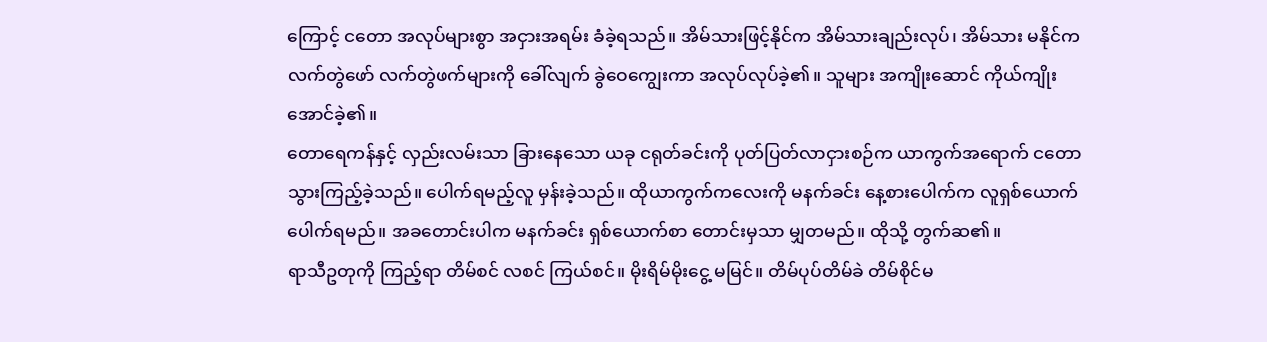ကြောင့် ငတော အလုပ်များစွာ အငှားအရမ်း ခံခဲ့ရသည်။ အိမ်သားဖြင့်နိုင်က အိမ်သားချည်းလုပ်၊ အိမ်သား မနိုင်က လက်တွဲဖော် လက်တွဲဖက်များကို ခေါ်လျက် ခွဲဝေကျွေးကာ အလုပ်လုပ်ခဲ့၏။ သူများ အကျိုးဆောင် ကိုယ်ကျိုးအောင်ခဲ့၏။
တောရေကန်နှင့် လှည်းလမ်းသာ ခြားနေသော ယခု ငရုတ်ခင်းကို ပုတ်ပြတ်လာငှားစဉ်က ယာကွက်အရောက် ငတောသွားကြည့်ခဲ့သည်။ ပေါက်ရမည့်လူ မှန်းခဲ့သည်။ ထိုယာကွက်ကလေးကို မနက်ခင်း နေ့စားပေါက်က လူရှစ်ယောက်ပေါက်ရမည်။ အခတောင်းပါက မနက်ခင်း ရှစ်ယောက်စာ တောင်းမှသာ မျှတမည်။ ထိုသို့ တွက်ဆ၏။
ရာသီဥတုကို ကြည့်ရာ တိမ်စင် လစင် ကြယ်စင်။ မိုးရိမ်မိုးငွေ့ မမြင်။ တိမ်ပုပ်တိမ်ခဲ တိမ်စိုင်မ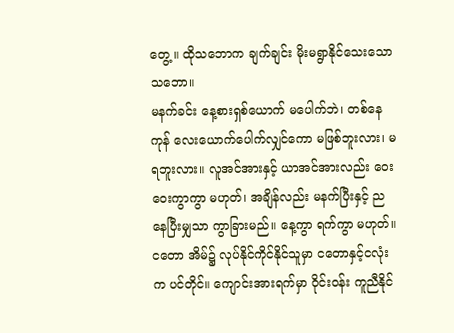တွေ့ ။ ထိုသဘောက ချက်ချင်း မိုးမရွာနိုင်သေးသော သဘော။
မနက်ခင်း နေ့စားရှစ်ယောက် မပေါက်ဘဲ၊ တစ်နေကုန် လေးယောက်ပေါက်လျှင်ကော မဖြစ်ဘူးလား၊ မရဘူးလား။ လူအင်အားနှင့် ယာအင်အားလည်း ဝေးဝေးကွာကွာ မဟုတ်၊ အချိန်လည်း မနက်ပြီးနှင့် ညနေပြီးမျှသာ ကွာခြားမည်။ နေ့ကွာ ရက်ကွာ မဟုတ်။
ငတော အိမ်၌ လုပ်နိုင်ကိုင်နိုင်သူမှာ ငတောနှင့်ငလုံးက ပင်တိုင်။ ကျောင်းအားရက်မှာ ဝိုင်းဝန်း ကူညီနိုင်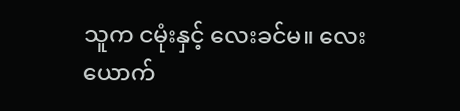သူက ငမုံးနှင့် လေးခင်မ။ လေးယောက်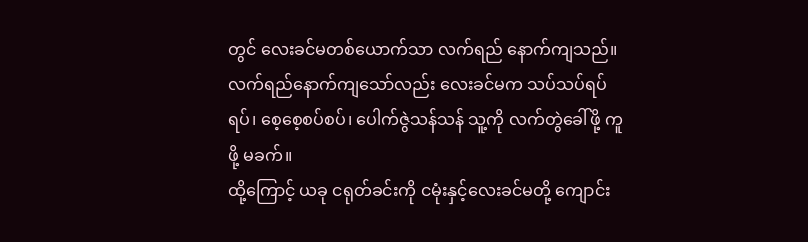တွင် လေးခင်မတစ်ယောက်သာ လက်ရည် နောက်ကျသည်။ လက်ရည်နောက်ကျသော်လည်း လေးခင်မက သပ်သပ်ရပ်ရပ်၊ စေ့စေ့စပ်စပ်၊ ပေါက်ဇွဲသန်သန် သူ့ကို လက်တွဲခေါ်ဖို့ ကူဖို့ မခက်။
ထို့ကြောင့် ယခု ငရုတ်ခင်းကို ငမုံးနှင့်လေးခင်မတို့ ကျောင်း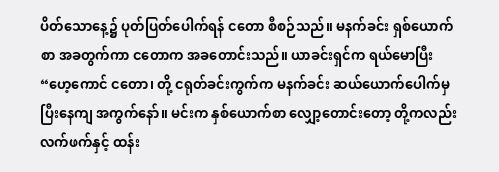ပိတ်သောနေ့၌ ပုတ်ပြတ်ပေါက်ရန် ငတော စီစဉ်သည်။ မနက်ခင်း ရှစ်ယောက်စာ အခတွက်ကာ ငတောက အခတောင်းသည်။ ယာခင်းရှင်က ရယ်မောပြီး
“ဟေ့ကောင် ငတော၊ တို့ ငရုတ်ခင်းကွက်က မနက်ခင်း ဆယ်ယောက်ပေါက်မှ ပြီးနေကျ အကွက်နော်။ မင်းက နှစ်ယောက်စာ လျှော့တောင်းတော့ တို့ကလည်း လက်ဖက်နှင့် ထန်း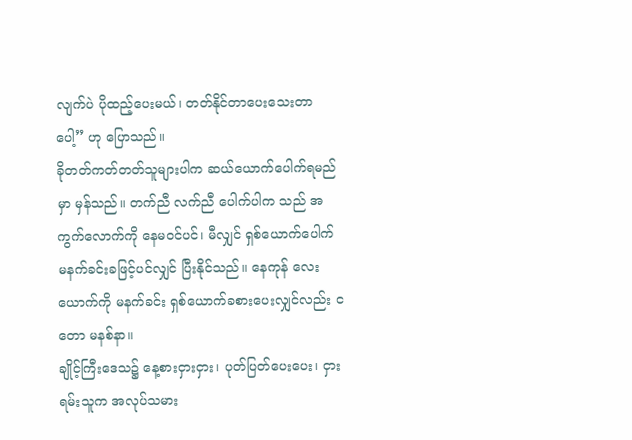လျက်ပဲ ပိုထည့်ပေးမယ်၊ တတ်နိုင်တာပေးသေးတာပေါ့” ဟု ပြောသည်။
ခိုတတ်ကတ်တတ်သူများပါက ဆယ်ယောက်ပေါက်ရမည်မှာ မှန်သည်။ တက်ညီ လက်ညီ ပေါက်ပါက သည် အကွက်လောက်ကို နေမဝင်ပင်၊ မီလျှင် ရှစ်ယောက်ပေါက် မနက်ခင်းခဖြင့်ပင်လျှင် ပြီးနိုင်သည်။ နေကုန် လေးယောက်ကို မနက်ခင်း ရှစ်ယောက်ခစားပေးလျှင်လည်း ငတော မနစ်နာ။
ချိုင့်ကြီးဒေသ၌ နေ့စားငှားငှား၊ ပုတ်ပြတ်ပေးပေး၊ ငှားရမ်းသူက အလုပ်သမား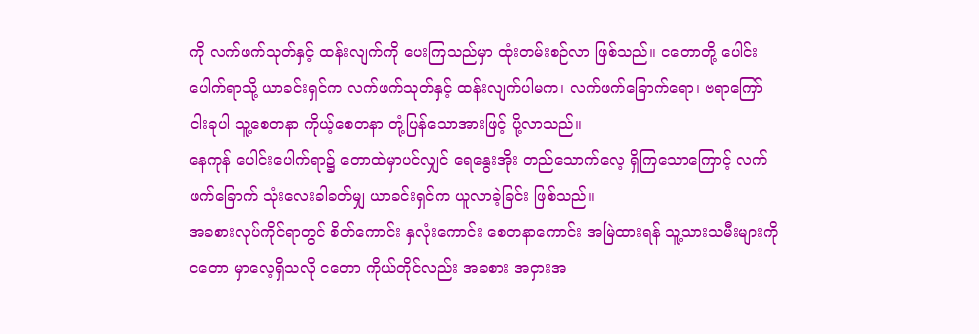ကို လက်ဖက်သုတ်နှင့် ထန်းလျက်ကို ပေးကြသည်မှာ ထုံးတမ်းစဉ်လာ ဖြစ်သည်။ ငတောတို့ ပေါင်းပေါက်ရာသို့ ယာခင်းရှင်က လက်ဖက်သုတ်နှင့် ထန်းလျက်ပါမက၊ လက်ဖက်ခြောက်ရော၊ ဗရာကြော်ငါးခုပါ သူ့စေတနာ ကိုယ့်စေတနာ တုံ့ပြန်သောအားဖြင့် ပို့လာသည်။
နေကုန် ပေါင်းပေါက်ရာ၌ တောထဲမှာပင်လျှင် ရေနွေးအိုး တည်သောက်လေ့ ရှိကြသောကြောင့် လက်ဖက်ခြောက် သုံးလေးခါခတ်မျှ ယာခင်းရှင်က ယူလာခဲ့ခြင်း ဖြစ်သည်။
အခစားလုပ်ကိုင်ရာတွင် စိတ်ကောင်း နှလုံးကောင်း စေတနာကောင်း အမြဲထားရန် သူ့သားသမီးများကို ငတော မှာလေ့ရှိသလို ငတော ကိုယ်တိုင်လည်း အခစား အငှားအ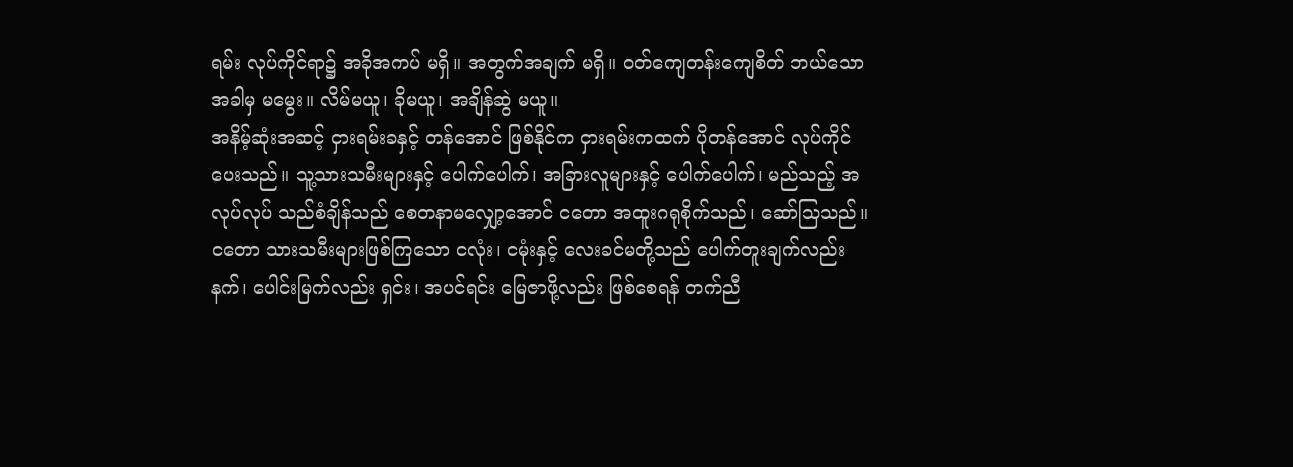ရမ်း လုပ်ကိုင်ရာ၌ အခိုအကပ် မရှိ။ အတွက်အချက် မရှိ။ ဝတ်ကျေတန်းကျေစိတ် ဘယ်သောအခါမှ မမွေး။ လိမ်မယူ၊ ခိုမယူ၊ အချိန်ဆွဲ မယူ။
အနိမ့်ဆုံးအဆင့် ငှားရမ်းခနှင့် တန်အောင် ဖြစ်နိုင်က ငှားရမ်းကထက် ပိုတန်အောင် လုပ်ကိုင်ပေးသည်။ သူ့သားသမီးများနှင့် ပေါက်ပေါက်၊ အခြားလူများနှင့် ပေါက်ပေါက်၊ မည်သည့် အလုပ်လုပ် သည်စံချိန်သည် စေတနာမလျှော့အောင် ငတော အထူးဂရုစိုက်သည်၊ ဆော်သြသည်။
ငတော သားသမီးများဖြစ်ကြသော ငလုံး၊ ငမုံးနှင့် လေးခင်မတို့သည် ပေါက်တူးချက်လည်းနက်၊ ပေါင်းမြက်လည်း ရှင်း၊ အပင်ရင်း မြေဇာဖို့လည်း ဖြစ်စေရန် တက်ညီ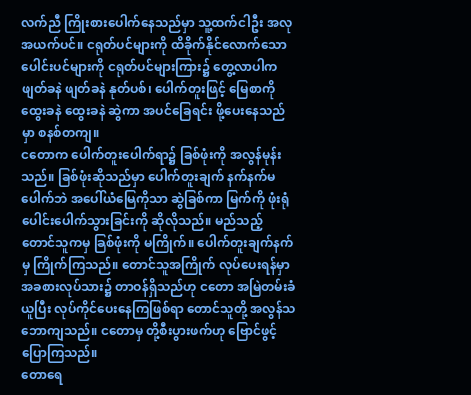လက်ညီ ကြိုးစားပေါက်နေသည်မှာ သူ့ထက်ငါဦး အလုအယက်ပင်။ ငရုတ်ပင်များကို ထိခိုက်နိုင်လောက်သော ပေါင်းပင်များကို ငရုတ်ပင်များကြား၌ တွေ့လာပါက ဖျတ်ခနဲ ဖျတ်ခနဲ နုတ်ပစ်၊ ပေါက်တူးဖြင့် မြေစာကို ထွေးခနဲ ထွေးခနဲ ဆွဲကာ အပင်ခြေရင်း ဖို့ပေးနေသည်မှာ စနစ်တကျ။
ငတောက ပေါက်တူးပေါက်ရာ၌ ခြစ်ဖုံးကို အလွန်မုန်းသည်။ ခြစ်ဖုံးဆိုသည်မှာ ပေါက်တူးချက် နက်နက်မပေါက်ဘဲ အပေါ်ယံမြေကိုသာ ဆွဲခြစ်ကာ မြက်ကို ဖုံးရုံ ပေါင်းပေါက်သွားခြင်းကို ဆိုလိုသည်။ မည်သည့် တောင်သူကမှ ခြစ်ဖုံးကို မကြိုက်။ ပေါက်တူးချက်နက်မှ ကြိုက်ကြသည်။ တောင်သူအကြိုက် လုပ်ပေးရန်မှာ အခစားလုပ်သား၌ တာဝန်ရှိသည်ဟု ငတော အမြဲတမ်းခံယူပြီး လုပ်ကိုင်ပေးနေကြဖြစ်ရာ တောင်သူတို့ အလွန်သဘောကျသည်။ ငတောမှ တို့စီးပွားဖက်ဟု ဗြောင်ဖွင့်ပြောကြသည်။
တောရေ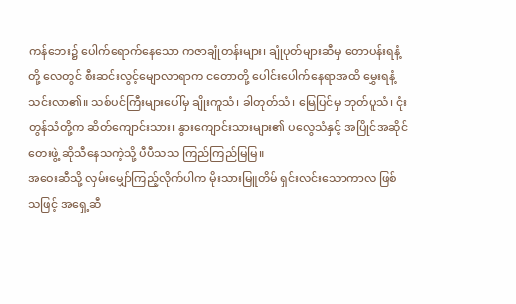ကန်ဘေး၌ ပေါက်ရောက်နေသော ကဇာချုံတန်းများ၊ ချုံပုတ်များဆီမှ တောပန်းရနံ့တို့ လေတွင် စီးဆင်းလွင့်မျောလာရာက ငတောတို့ ပေါင်းပေါက်နေရာအထိ မွှေးရနံ့ သင်းလာ၏။ သစ်ပင်ကြီးများပေါ်မှ ချိုးကူသံ၊ ခါတုတ်သံ၊ မြေပြင်မှ ဘုတ်ပူသံ၊ ငုံးတွန်သံတို့က ဆိတ်ကျောင်းသား၊ နွားကျောင်းသားများ၏ ပလွေသံနှင့် အပြိုင်အဆိုင် တေးဖွဲ့ ဆိုသီနေသကဲ့သို့ ပီပီသသ ကြည်ကြည်မြမြ။
အဝေးဆီသို့ လှမ်းမျှော်ကြည့်လိုက်ပါက မိုးသားမြူတိမ် ရှင်းလင်းသောကာလ ဖြစ်သဖြင့် အရှေ့ဆီ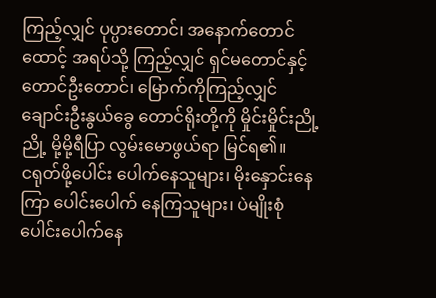ကြည့်လျှင် ပုပ္ပားတောင်၊ အနောက်တောင်ထောင့် အရပ်သို့ ကြည့်လျှင် ရှင်မတောင်နှင့် တောင်ဦးတောင်၊ မြောက်ကိုကြည့်လျှင် ချောင်းဦးနွယ်ခွေ တောင်ရိုးတို့ကို မှိုင်းမှိုင်းညို့ညို့ မို့မို့ရီပြာ လွမ်းမောဖွယ်ရာ မြင်ရ၏။
ငရုတ်ဖို့ပေါင်း ပေါက်နေသူများ၊ မိုးနှောင်းနေကြာ ပေါင်းပေါက် နေကြသူများ၊ ပဲမျိုးစုံ ပေါင်းပေါက်နေ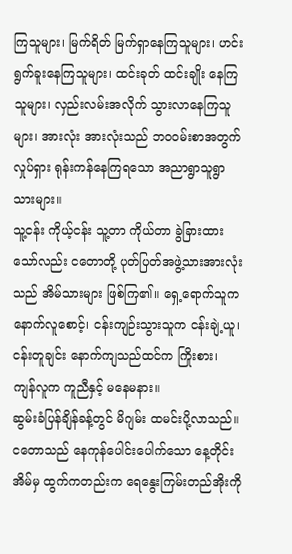ကြသူများ၊ မြက်ရိတ် မြက်ရှာနေကြသူများ၊ ဟင်းရွက်ခူးနေကြသူများ၊ ထင်းခုတ် ထင်းချိုး နေကြသူများ၊ လှည်းလမ်းအလိုက် သွားလာနေကြသူများ၊ အားလုံး အားလုံးသည် ဘဝဝမ်းစာအတွက် လှုပ်ရှား ရုန်းကန်နေကြရသော အညာရွာသူရွာသားများ။
သူ့ငန်း ကိုယ့်ငန်း သူ့တာ ကိုယ်တာ ခွဲခြားထားသော်လည်း ငတောတို့ ပုတ်ပြတ်အဖွဲ့သားအားလုံးသည် အိမ်သားများ ဖြစ်ကြ၏။ ရှေ့ရောက်သူက နောက်လူစောင့်၊ ငန်းကျဉ်းသွားသူက ငန်းချဲ့ယူ၊ ငန်းတူချင်း နောက်ကျသည်ထင်က ကြိုးစား၊ ကျန်လူက ကူညီနှင့် မနေမနား။
ဆွမ်းခံပြန်ချိန်ခန့်တွင် မိဂျမ်း ထမင်းပို့လာသည်။ ငတောသည် နေကုန်ပေါင်းပေါက်သော နေ့တိုင်း အိမ်မှ ထွက်ကတည်းက ရေနွေးကြမ်းတည်အိုးကို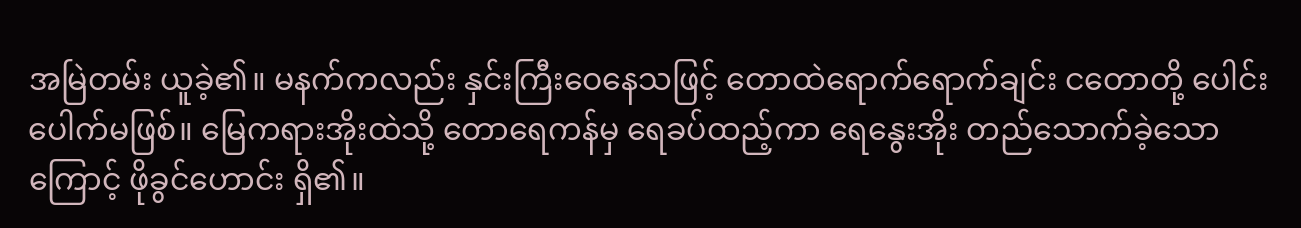အမြဲတမ်း ယူခဲ့၏။ မနက်ကလည်း နှင်းကြီးဝေနေသဖြင့် တောထဲရောက်ရောက်ချင်း ငတောတို့ ပေါင်းပေါက်မဖြစ်။ မြေကရားအိုးထဲသို့ တောရေကန်မှ ရေခပ်ထည့်ကာ ရေနွေးအိုး တည်သောက်ခဲ့သောကြောင့် ဖိုခွင်ဟောင်း ရှိ၏။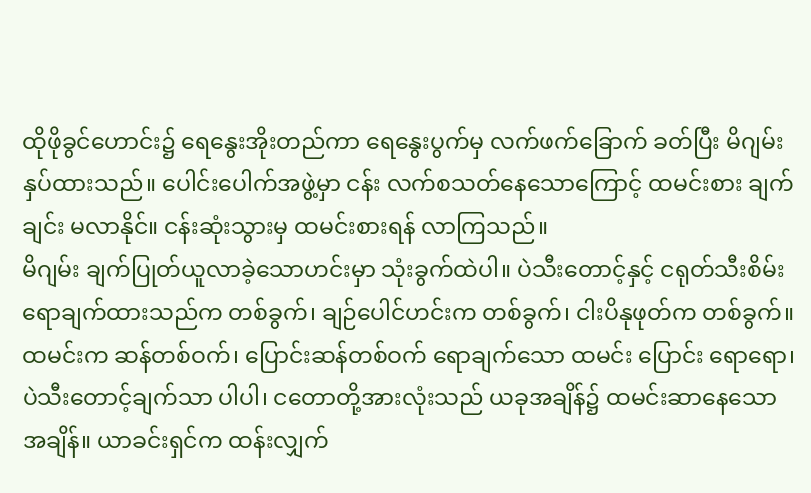ထိုဖိုခွင်ဟောင်း၌ ရေနွေးအိုးတည်ကာ ရေနွေးပွက်မှ လက်ဖက်ခြောက် ခတ်ပြီး မိဂျမ်း နှပ်ထားသည်။ ပေါင်းပေါက်အဖွဲ့မှာ ငန်း လက်စသတ်နေသောကြောင့် ထမင်းစား ချက်ချင်း မလာနိုင်။ ငန်းဆုံးသွားမှ ထမင်းစားရန် လာကြသည်။
မိဂျမ်း ချက်ပြုတ်ယူလာခဲ့သောဟင်းမှာ သုံးခွက်ထဲပါ။ ပဲသီးတောင့်နှင့် ငရုတ်သီးစိမ်း ရောချက်ထားသည်က တစ်ခွက်၊ ချဉ်ပေါင်ဟင်းက တစ်ခွက်၊ ငါးပိနုဖုတ်က တစ်ခွက်။
ထမင်းက ဆန်တစ်ဝက်၊ ပြောင်းဆန်တစ်ဝက် ရောချက်သော ထမင်း ပြောင်း ရောရော၊ ပဲသီးတောင့်ချက်သာ ပါပါ၊ ငတောတို့အားလုံးသည် ယခုအချိန်၌ ထမင်းဆာနေသော အချိန်။ ယာခင်းရှင်က ထန်းလျှက်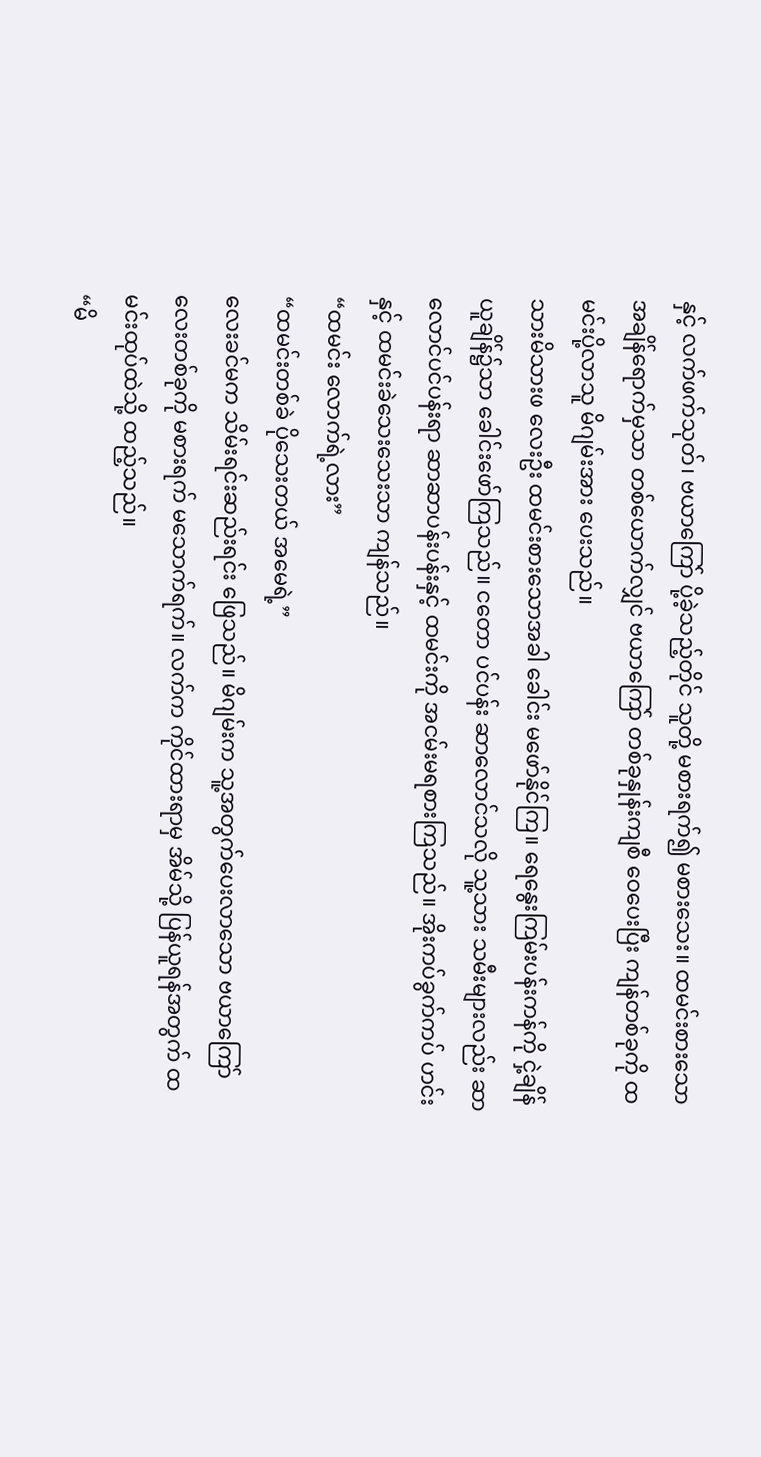နှင့် လက်ဖက်သုတ်၊ ဗယာကြော် ပို့ခဲ့သည့်တိုင် သူတို့ မစားရက်၍ မစားသေး။ ထမင်းစားသော အချိန်ရောက်မှသာ တစ်ယောက်လျှင် ဗယာကြော် တစ်ခုနှုန်းကျစီ ဝေပေးပြီး ကျန်တစ်ခုကို ထမင်းပို့လာသူ မိဂျမ်းအား ပေးသည်။
သားမိသားဖ လေးဦး ထမင်းစားသောအခါ ခေါင်း မဖော်နိုင်ကြ။ ရေနွေးကြမ်းပန်းကန်ကို ငှဲ့ချိန် ယူချိန်၌သာ ခေါင်းဖော်ကြသည်။ ငတော ပင်ပန်း ဆာလောင်သလို သူ့သား သမီးများလည်း ဆာလောင်ပင်ပန်းရာ ဆာဆာပန်းပန်းနှင့် ထမင်းကို အငမ်းမရစားကြသည်။ အိုးကပ်ခွက်ကပ် ဟင်းနှင့် ထမင်းခဲသေးသေးသာ ကျန်သည်။
“ထမင်း လောက်ရဲ့လား”
“ထမင်းတစ်ခဲ ပိုသေးတယ် အမေရဲ့”
လေးခင်မက သိမ်းရင်းဆည်းရင်း ဖြေသည်။ မိဂျမ်းက သူ့အတွက်ပေးလာသော ဗယာကြော်လေးတစ်ခုကို မစားရက် မသောက်ရက်။ လက်က ကိုင်ထားရာမှ အိမ်သို့ ပြန်ယူရန်အတွက် ထမင်းထုပ်ထဲသို့ ထည့်သည်။
“မိ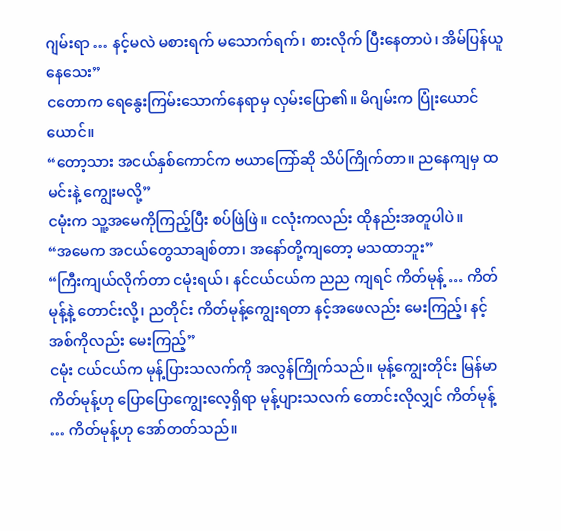ဂျမ်းရာ … နင့်မလဲ မစားရက် မသောက်ရက်၊ စားလိုက် ပြီးနေတာပဲ၊ အိမ်ပြန်ယူနေသေး”
ငတောက ရေနွေးကြမ်းသောက်နေရာမှ လှမ်းပြော၏။ မိဂျမ်းက ပြုံးယောင်ယောင်။
“တော့သား အငယ်နှစ်ကောင်က ဗယာကြော်ဆို သိပ်ကြိုက်တာ။ ညနေကျမှ ထမင်းနဲ့ ကျွေးမလို့”
ငမုံးက သူ့အမေကိုကြည့်ပြီး စပ်ဖြဲဖြဲ။ ငလုံးကလည်း ထိုနည်းအတူပါပဲ။
“အမေက အငယ်တွေသာချစ်တာ၊ အနော်တို့ကျတော့ မသထာဘူး”
“ကြီးကျယ်လိုက်တာ ငမုံးရယ်၊ နင်ငယ်ငယ်က ညည ကျရင် ကိတ်မုန့် … ကိတ်မုန့်နဲ့ တောင်းလို့၊ ညတိုင်း ကိတ်မုန့်ကျွေးရတာ နင့်အဖေလည်း မေးကြည့်၊ နင့်အစ်ကိုလည်း မေးကြည့်”
ငမုံး ငယ်ငယ်က မုန့်ပြားသလက်ကို အလွန်ကြိုက်သည်။ မုန့်ကျွေးတိုင်း မြန်မာကိတ်မုန့်ဟု ပြောပြောကျွေးလေ့ရှိရာ မုန့်ပျားသလက် တောင်းလိုလျှင် ကိတ်မုန့် … ကိတ်မုန့်ဟု အော်တတ်သည်။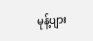မုန့်ပျား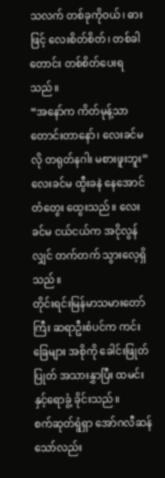သလက် တစ်ခုကိုဝယ်၊ ဓားဖြင့် လေးစိတ်စိတ်၊ တစ်ခါတောင်း တစ်စိတ်ပေးရသည်။
“အနော်က ကိတ်မုန့်သာ တောင်းတာနော်၊ လေးခင်မလို တရုတ်နဂါး မစားဖူးဘူး”
လေးခင်မ ထွီးခနဲ နေအောင် တံတွေး ထွေးသည်။ လေးခင်မ ငယ်ငယ်က အငိုလွန်လျှင် တက်တက် သွားလေ့ရှိသည်။
တိုင်းရင်းမြန်မာသမားတော်ကြီး ဆရာဦးစံပင်က ကင်းခြေများ အစိုကို ခေါင်းဖြုတ် ပြုတ် အသားနွှာပြီး ထမင်းနှင့်ရောခွံ့ ခိုင်းသည်။
စက်ဆုတ်ရွံရှာ အော်ဂလီဆန်သော်လည်း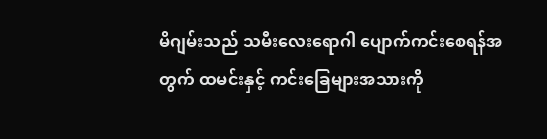မိဂျမ်းသည် သမီးလေးရောဂါ ပျောက်ကင်းစေရန်အတွက် ထမင်းနှင့် ကင်းခြေများအသားကို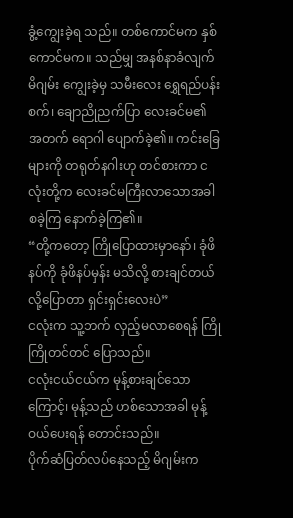ခွံ့ကျွေးခဲ့ရ သည်။ တစ်ကောင်မက နှစ်ကောင်မက။ သည်မျှ အနစ်နာခံလျက် မိဂျမ်း ကျွေးခဲ့မှ သမီးလေး ရွှေရည်ပန်းစက်၊ ချောညိုညက်ပြာ လေးခင်မ၏ အတက် ရောဂါ ပျောက်ခဲ့၏။ ကင်းခြေများကို တရုတ်နဂါးဟု တင်စားကာ ငလုံးတို့က လေးခင်မကြီးလာသောအခါ စခဲ့ကြ နောက်ခဲ့ကြ၏။
“တို့ကတော့ ကြိုပြောထားမှာနော်၊ ခုံဖိနပ်ကို ခုံဖိနပ်မှန်း မသိလို့ စားချင်တယ်လို့ပြောတာ ရှင်းရှင်းလေးပဲ”
ငလုံးက သူ့ဘက် လှည့်မလာစေရန် ကြိုကြိုတင်တင် ပြောသည်။
ငလုံးငယ်ငယ်က မုန့်စားချင်သောကြောင့်၊ မုန့်သည် ဟစ်သောအခါ မုန့်ဝယ်ပေးရန် တောင်းသည်။
ပိုက်ဆံပြတ်လပ်နေသည့် မိဂျမ်းက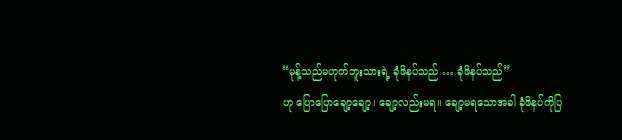“မုန့်သည်မဟုတ်ဘူးသားရဲ့ ခုံဖိနပ်သည် … ခုံဖိနပ်သည်”
ဟု ပြောပြောချော့ချော့၊ ချော့လည်းမရ။ ချော့မရသောအခါ ခုံဖိနပ်ကိုပြ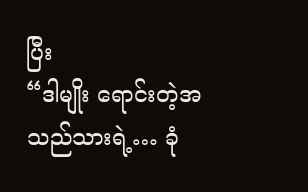ပြီး
“ဒါမျိုး ရောင်းတဲ့အသည်သားရဲ့… ခုံ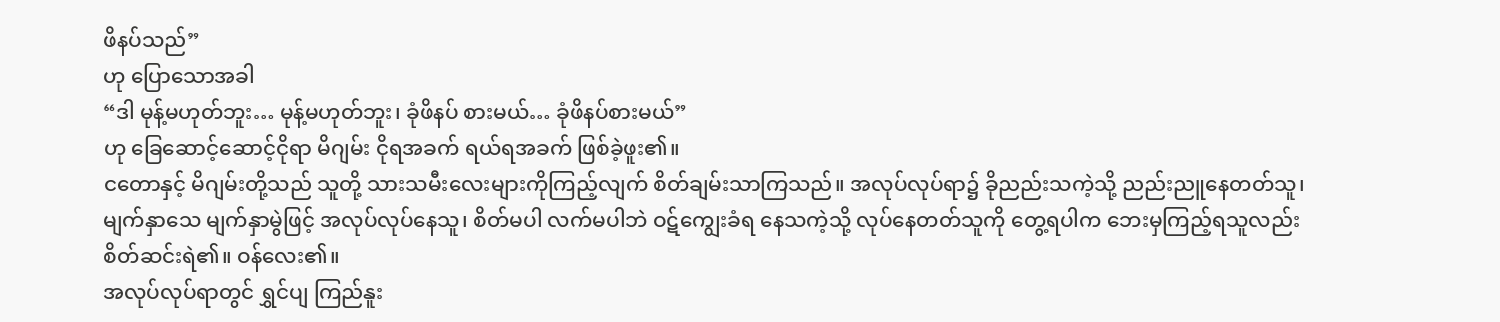ဖိနပ်သည်”
ဟု ပြောသောအခါ
“ဒါ မုန့်မဟုတ်ဘူး… မုန့်မဟုတ်ဘူး၊ ခုံဖိနပ် စားမယ်… ခုံဖိနပ်စားမယ်”
ဟု ခြေဆောင့်ဆောင့်ငိုရာ မိဂျမ်း ငိုရအခက် ရယ်ရအခက် ဖြစ်ခဲ့ဖူး၏။
ငတောနှင့် မိဂျမ်းတို့သည် သူတို့ သားသမီးလေးများကိုကြည့်လျက် စိတ်ချမ်းသာကြသည်။ အလုပ်လုပ်ရာ၌ ခိုညည်းသကဲ့သို့ ညည်းညူနေတတ်သူ၊ မျက်နှာသေ မျက်နှာမွဲဖြင့် အလုပ်လုပ်နေသူ၊ စိတ်မပါ လက်မပါဘဲ ဝဋ်ကျွေးခံရ နေသကဲ့သို့ လုပ်နေတတ်သူကို တွေ့ရပါက ဘေးမှကြည့်ရသူလည်း စိတ်ဆင်းရဲ၏။ ဝန်လေး၏။
အလုပ်လုပ်ရာတွင် ရွှင်ပျ ကြည်နူး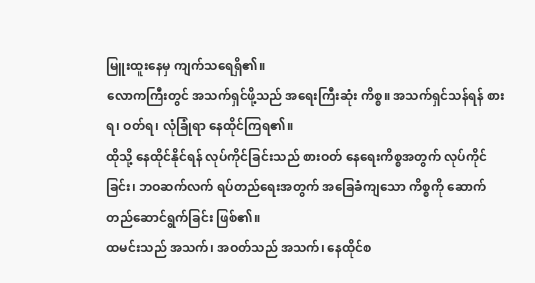မြူးထူးနေမှ ကျက်သရေရှိ၏။
လောကကြီးတွင် အသက်ရှင်ဖို့သည် အရေးကြီးဆုံး ကိစ္စ။ အသက်ရှင်သန်ရန် စားရ၊ ဝတ်ရ၊ လုံခြုံရာ နေထိုင်ကြရ၏။
ထိုသို့ နေထိုင်နိုင်ရန် လုပ်ကိုင်ခြင်းသည် စားဝတ် နေရေးကိစ္စအတွက် လုပ်ကိုင်ခြင်း၊ ဘဝဆက်လက် ရပ်တည်ရေးအတွက် အခြေခံကျသော ကိစ္စကို ဆောက်တည်ဆောင်ရွက်ခြင်း ဖြစ်၏။
ထမင်းသည် အသက်၊ အဝတ်သည် အသက်၊ နေထိုင်စ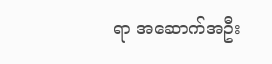ရာ အဆောက်အဦး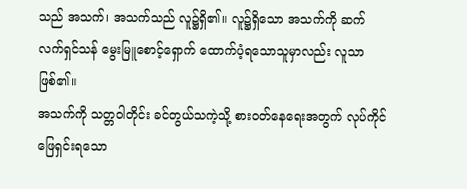သည် အသက်၊ အသက်သည် လူ၌ရှိ၏။ လူ၌ရှိသော အသက်ကို ဆက်လက်ရှင်သန် မွေးမြူစောင့်ရှောက် ထောက်ပံ့ရသောသူမှာလည်း လူသာ ဖြစ်၏။
အသက်ကို သတ္တဝါတိုင်း ခင်တွယ်သကဲ့သို့ စားဝတ်နေရေးအတွက် လုပ်ကိုင်ဖြေရှင်းရသော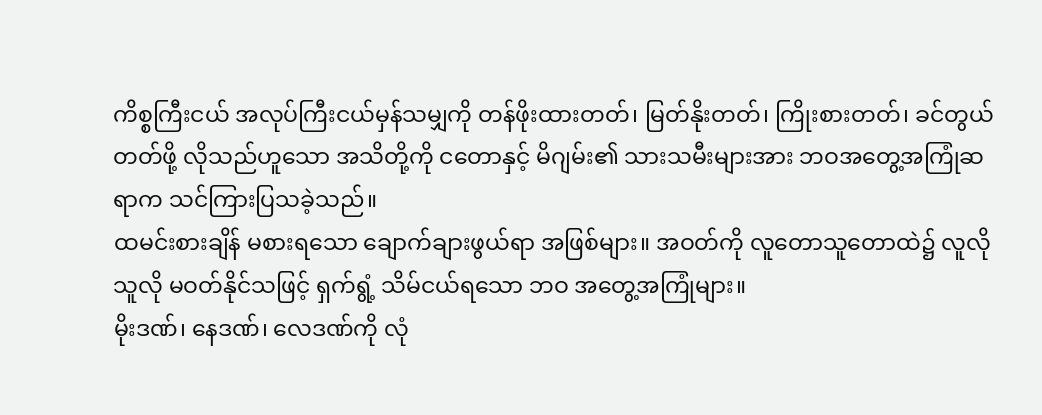ကိစ္စကြီးငယ် အလုပ်ကြီးငယ်မှန်သမျှကို တန်ဖိုးထားတတ်၊ မြတ်နိုးတတ်၊ ကြိုးစားတတ်၊ ခင်တွယ်တတ်ဖို့ လိုသည်ဟူသော အသိတို့ကို ငတောနှင့် မိဂျမ်း၏ သားသမီးများအား ဘဝအတွေ့အကြုံဆရာက သင်ကြားပြသခဲ့သည်။
ထမင်းစားချိန် မစားရသော ချောက်ချားဖွယ်ရာ အဖြစ်များ။ အဝတ်ကို လူတောသူတောထဲ၌ လူလိုသူလို မဝတ်နိုင်သဖြင့် ရှက်ရွံ့ သိမ်ငယ်ရသော ဘဝ အတွေ့အကြုံများ။
မိုးဒဏ်၊ နေဒဏ်၊ လေဒဏ်ကို လုံ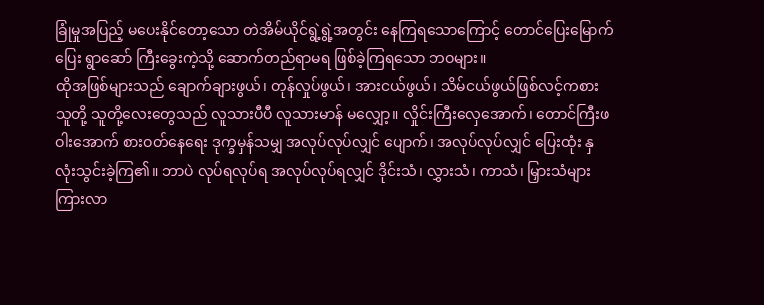ခြုံမှုအပြည့် မပေးနိုင်တော့သော တဲအိမ်ယိုင်ရွဲ့ရွဲ့အတွင်း နေကြရသောကြောင့် တောင်ပြေးမြောက်ပြေး ရွာဆော် ကြီးခွေးကဲ့သို့ ဆောက်တည်ရာမရ ဖြစ်ခဲ့ကြရသော ဘဝများ။
ထိုအဖြစ်များသည် ချောက်ချားဖွယ်၊ တုန်လှုပ်ဖွယ်၊ အားငယ်ဖွယ်၊ သိမ်ငယ်ဖွယ်ဖြစ်လင့်ကစား သူတို့ သူတို့လေးတွေသည် လူသားပီပီ လူသားမာန် မလျှော့။ လှိုင်းကြီးလှေအောက်၊ တောင်ကြီးဖဝါးအောက် စားဝတ်နေရေး ဒုက္ခမှန်သမျှ အလုပ်လုပ်လျှင် ပျောက်၊ အလုပ်လုပ်လျှင် ပြေးထုံး နှလုံးသွင်းခဲ့ကြ၏။ ဘာပဲ လုပ်ရလုပ်ရ အလုပ်လုပ်ရလျှင် ဒိုင်းသံ၊ လွှားသံ၊ ကာသံ၊ မြှားသံများ ကြားလာ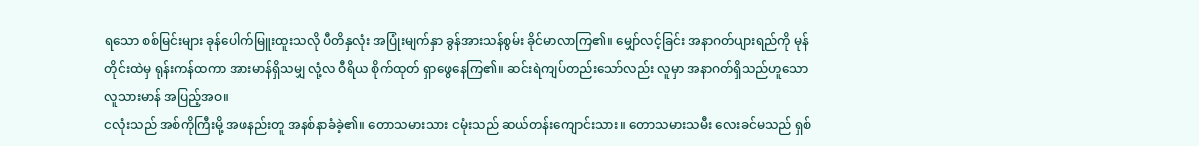ရသော စစ်မြင်းများ ခုန်ပေါက်မြူးထူးသလို ပီတိနှလုံး အပြုံးမျက်နှာ ခွန်အားသန်စွမ်း ခိုင်မာလာကြ၏။ မျှော်လင့်ခြင်း အနာဂတ်ပျားရည်ကို မုန်တိုင်းထဲမှ ရုန်းကန်ထကာ အားမာန်ရှိသမျှ လုံ့လ ဝီရိယ စိုက်ထုတ် ရှာဖွေနေကြ၏။ ဆင်းရဲကျပ်တည်းသော်လည်း လူမှာ အနာဂတ်ရှိသည်ဟူသော လူသားမာန် အပြည့်အဝ။
ငလုံးသည် အစ်ကိုကြီးမို့ အဖနည်းတူ အနစ်နာခံခဲ့၏။ တောသမားသား ငမုံးသည် ဆယ်တန်းကျောင်းသား။ တောသမားသမီး လေးခင်မသည် ရှစ်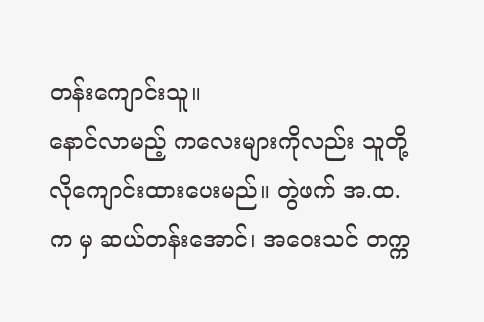တန်းကျောင်းသူ။
နောင်လာမည့် ကလေးများကိုလည်း သူတို့လိုကျောင်းထားပေးမည်။ တွဲဖက် အ.ထ.က မှ ဆယ်တန်းအောင်၊ အဝေးသင် တက္က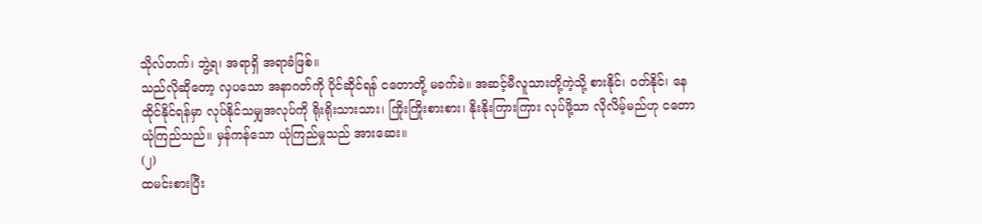သိုလ်တက်၊ ဘွဲ့ရ၊ အရာရှိ အရာခံဖြစ်။
သည်လိုဆိုတော့ လှပသော အနာဂတ်ကို ပိုင်ဆိုင်ရန် ငတောတို့ မခက်ခဲ။ အဆင့်မီလူသားတို့ကဲ့သို့ စားနိုင်၊ ဝတ်နိုင်၊ နေထိုင်နိုင်ရန်မှာ လုပ်နိုင်သမျှအလုပ်ကို ရိုးရိုးသားသား၊ ကြိုးကြိုးစားစား၊ နိုးနိုးကြားကြား လုပ်ဖို့သာ လိုလိမ့်မည်ဟု ငတော ယုံကြည်သည်။ မှန်ကန်သော ယုံကြည်မှုသည် အားဆေး။
(၂)
ထမင်းစားပြီး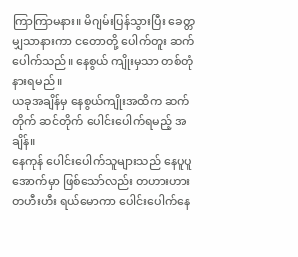ကြာကြာမနား။ မိဂျမ်းပြန်သွားပြီး ခေတ္တမျှသာနားကာ ငတောတို့ ပေါက်တူး ဆက်ပေါက်သည်။ နေစွယ် ကျိုးမှသာ တစ်တုံ နားရမည်။
ယခုအချိန်မှ နေစွယ်ကျိုးအထိက ဆက်တိုက် ဆင်တိုက် ပေါင်းပေါက်ရမည့် အချိန်။
နေကုန် ပေါင်းပေါက်သူများသည် နေပူပူအောက်မှာ ဖြစ်သော်လည်း တဟားဟား တဟီးဟီး ရယ်မောကာ ပေါင်းပေါက်နေ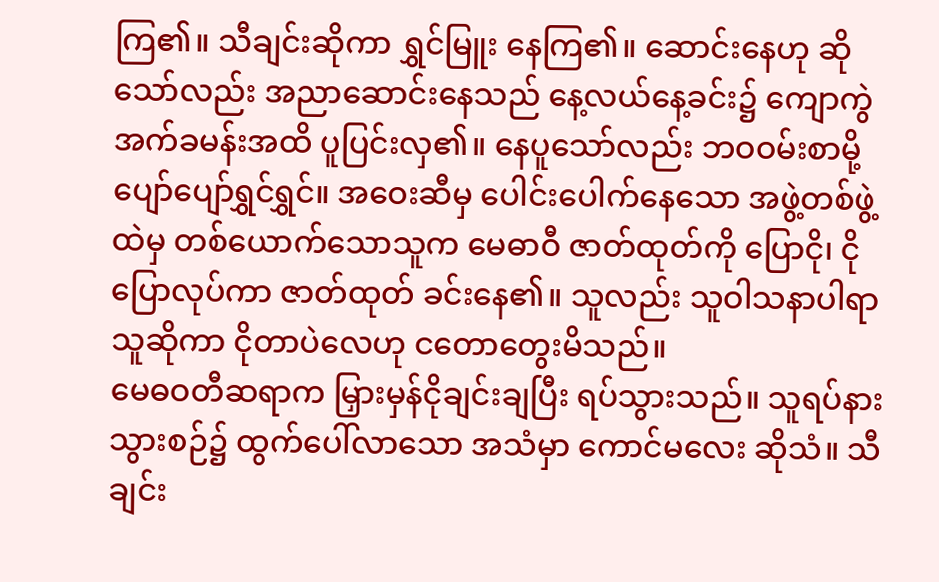ကြ၏။ သီချင်းဆိုကာ ရွှင်မြူး နေကြ၏။ ဆောင်းနေဟု ဆိုသော်လည်း အညာဆောင်းနေသည် နေ့လယ်နေ့ခင်း၌ ကျောကွဲအက်ခမန်းအထိ ပူပြင်းလှ၏။ နေပူသော်လည်း ဘဝဝမ်းစာမို့ ပျော်ပျော်ရွှင်ရွှင်။ အဝေးဆီမှ ပေါင်းပေါက်နေသော အဖွဲ့တစ်ဖွဲ့ ထဲမှ တစ်ယောက်သောသူက မေဓာဝီ ဇာတ်ထုတ်ကို ပြောငို၊ ငိုပြောလုပ်ကာ ဇာတ်ထုတ် ခင်းနေ၏။ သူလည်း သူဝါသနာပါရာ သူဆိုကာ ငိုတာပဲလေဟု ငတောတွေးမိသည်။
မေဓဝတီဆရာက မြှားမှန်ငိုချင်းချပြီး ရပ်သွားသည်။ သူရပ်နားသွားစဉ်၌ ထွက်ပေါ်လာသော အသံမှာ ကောင်မလေး ဆိုသံ။ သီချင်း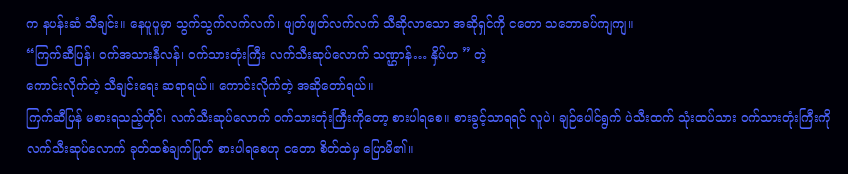က နပန်းဆံ သီချင်း။ နေပူပူမှာ သွက်သွက်လက်လက်၊ ဖျတ်ဖျတ်လက်လက် သီဆိုလာသော အဆိုရှင်ကို ငတော သဘောခပ်ကျကျ။
“ကြက်ဆီပြန်၊ ဝက်အသားနီလန်၊ ဝက်သားတုံးကြီး လက်သီးဆုပ်လောက် သဏ္ဌာန်… နှိပ်ဟ ” တဲ့
ကောင်းလိုက်တဲ့ သီချင်းရေး ဆရာရယ်။ ကောင်းလိုက်တဲ့ အဆိုတော်ရယ်။
ကြက်ဆီပြန် မစားရသည့်တိုင်၊ လက်သီးဆုပ်လောက် ဝက်သားတုံးကြီးကိုတော့ စားပါရစေ။ စားခွင့်သာရရင် လူပဲ၊ ချဉ်ပေါင်ရွက် ပဲသီးထက် သုံးထပ်သား ဝက်သားတုံးကြီးကို လက်သီးဆုပ်လောက် ခုတ်ထစ်ချက်ပြုတ် စားပါရစေဟု ငတော စိတ်ထဲမှ ပြောမိ၏။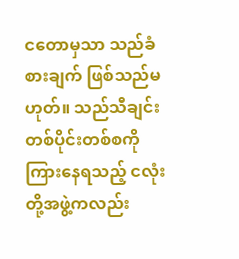ငတောမှသာ သည်ခံစားချက် ဖြစ်သည်မဟုတ်။ သည်သီချင်း တစ်ပိုင်းတစ်စကို ကြားနေရသည့် ငလုံးတို့အဖွဲ့ကလည်း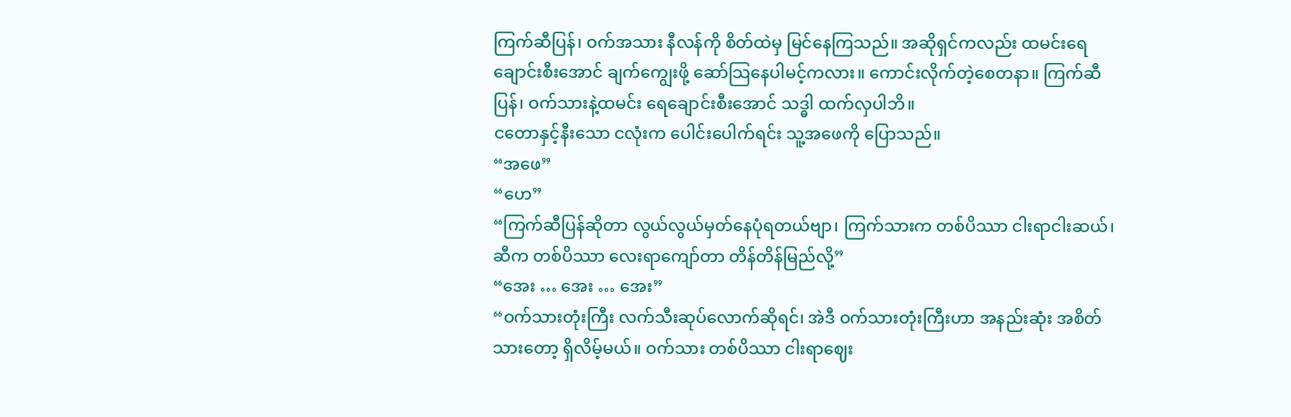ကြက်ဆီပြန်၊ ဝက်အသား နီလန်ကို စိတ်ထဲမှ မြင်နေကြသည်။ အဆိုရှင်ကလည်း ထမင်းရေချောင်းစီးအောင် ချက်ကျွေးဖို့ ဆော်သြနေပါမင့်ကလား။ ကောင်းလိုက်တဲ့စေတနာ။ ကြက်ဆီပြန်၊ ဝက်သားနဲ့ထမင်း ရေချောင်းစီးအောင် သဒ္ဓါ ထက်လှပါဘိ။
ငတောနှင့်နီးသော ငလုံးက ပေါင်းပေါက်ရင်း သူ့အဖေကို ပြောသည်။
“အဖေ”
“ဟေ”
“ကြက်ဆီပြန်ဆိုတာ လွယ်လွယ်မှတ်နေပုံရတယ်ဗျာ၊ ကြက်သားက တစ်ပိဿာ ငါးရာငါးဆယ်၊ ဆီက တစ်ပိဿာ လေးရာကျော်တာ တိန်တိန်မြည်လို့”
“အေး … အေး … အေး”
“ဝက်သားတုံးကြီး လက်သီးဆုပ်လောက်ဆိုရင်၊ အဲဒီ ဝက်သားတုံးကြီးဟာ အနည်းဆုံး အစိတ်သားတော့ ရှိလိမ့်မယ်။ ဝက်သား တစ်ပိဿာ ငါးရာဈေး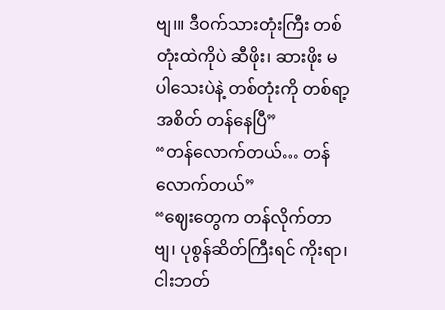ဗျ၊။ ဒီဝက်သားတုံးကြီး တစ်တုံးထဲကိုပဲ ဆီဖိုး၊ ဆားဖိုး မပါသေးပဲနဲ့ တစ်တုံးကို တစ်ရာ့အစိတ် တန်နေပြီ”
“တန်လောက်တယ်… တန်လောက်တယ်”
“ဈေးတွေက တန်လိုက်တာဗျ၊ ပုစွန်ဆိတ်ကြီးရင် ကိုးရာ၊ ငါးဘတ်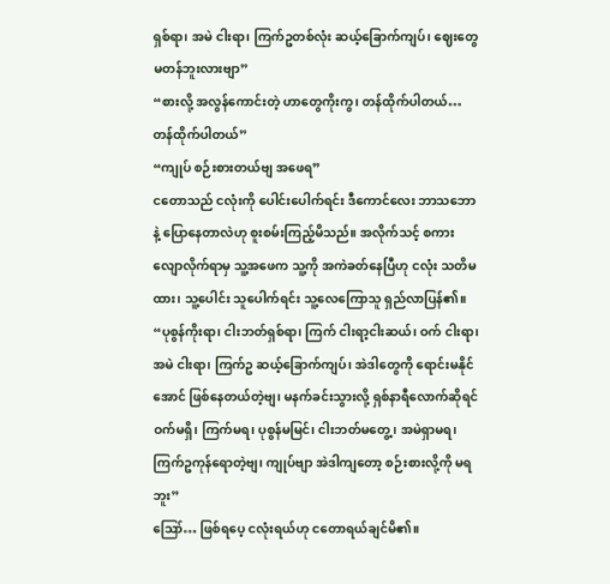ရှစ်ရာ၊ အမဲ ငါးရာ၊ ကြက်ဥတစ်လုံး ဆယ့်ခြောက်ကျပ်၊ ဈေးတွေ မတန်ဘူးလားဗျာ”
“စားလို့ အလွန်ကောင်းတဲ့ ဟာတွေကိုးကွ၊ တန်ထိုက်ပါတယ်… တန်ထိုက်ပါတယ်”
“ကျုပ် စဉ်းစားတယ်ဗျ အဖေရ”
ငတောသည် ငလုံးကို ပေါင်းပေါက်ရင်း ဒီကောင်လေး ဘာသဘောနဲ့ ပြောနေတာလဲဟု စူးစမ်းကြည့်မိသည်။ အလိုက်သင့် စကားလျောလိုက်ရာမှ သူ့အဖေက သူ့ကို အကဲခတ်နေပြီဟု ငလုံး သတိမထား၊ သူ့ပေါင်း သူပေါက်ရင်း သူ့လေကြောသူ ရှည်လာပြန်၏။
“ပုစွန်ကိုးရာ၊ ငါးဘတ်ရှစ်ရာ၊ ကြက် ငါးရာ့ငါးဆယ်၊ ဝက် ငါးရာ၊ အမဲ ငါးရာ၊ ကြက်ဥ ဆယ့်ခြောက်ကျပ်၊ အဲဒါတွေကို ရောင်းမနိုင်အောင် ဖြစ်နေတယ်တဲ့ဗျ၊ မနက်ခင်းသွားလို့ ရှစ်နာရီလောက်ဆိုရင် ဝက်မရှိ၊ ကြက်မရ၊ ပုစွန်မမြင်၊ ငါးဘတ်မတွေ့ ၊ အမဲရှာမရ၊ ကြက်ဥကုန်ရောတဲ့ဗျ၊ ကျုပ်ဗျာ အဲဒါကျတော့ စဉ်းစားလို့ကို မရဘူး”
ဪ… ဖြစ်ရပေ့ ငလုံးရယ်ဟု ငတောရယ်ချင်မိ၏။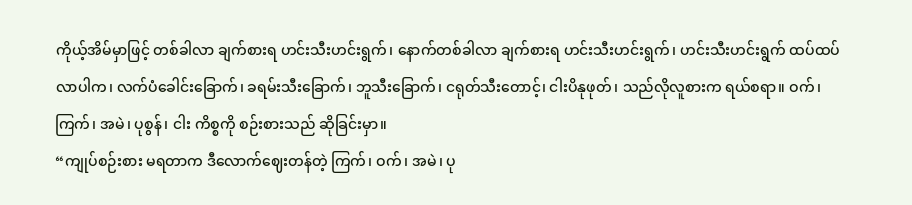ကိုယ့်အိမ်မှာဖြင့် တစ်ခါလာ ချက်စားရ ဟင်းသီးဟင်းရွက်၊ နောက်တစ်ခါလာ ချက်စားရ ဟင်းသီးဟင်းရွက်၊ ဟင်းသီးဟင်းရွက် ထပ်ထပ်လာပါက၊ လက်ပံခေါင်းခြောက်၊ ခရမ်းသီးခြောက်၊ ဘူသီးခြောက်၊ ငရုတ်သီးတောင့်၊ ငါးပိနုဖုတ်၊ သည်လိုလူစားက ရယ်စရာ။ ဝက်၊ ကြက်၊ အမဲ၊ ပုစွန်၊ ငါး ကိစ္စကို စဉ်းစားသည် ဆိုခြင်းမှာ။
“ကျုပ်စဉ်းစား မရတာက ဒီလောက်ဈေးတန်တဲ့ ကြက်၊ ဝက်၊ အမဲ၊ ပု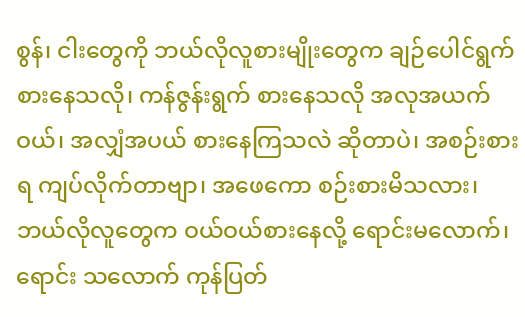စွန်၊ ငါးတွေကို ဘယ်လိုလူစားမျိုးတွေက ချဉ်ပေါင်ရွက် စားနေသလို၊ ကန်ဇွန်းရွက် စားနေသလို အလုအယက်ဝယ်၊ အလျှံအပယ် စားနေကြသလဲ ဆိုတာပဲ၊ အစဉ်းစားရ ကျပ်လိုက်တာဗျာ၊ အဖေကော စဉ်းစားမိသလား၊ ဘယ်လိုလူတွေက ဝယ်ဝယ်စားနေလို့ ရောင်းမလောက်၊ ရောင်း သလောက် ကုန်ပြတ်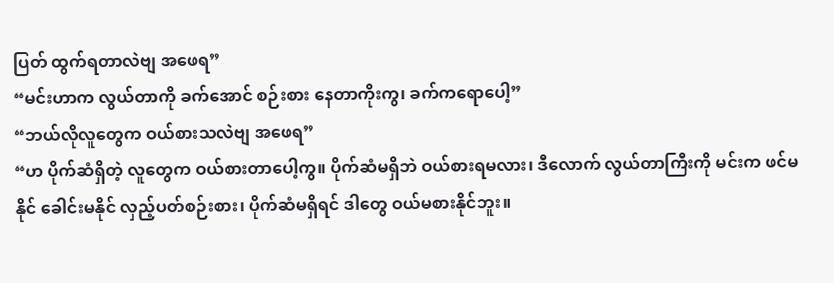ပြတ် ထွက်ရတာလဲဗျ အဖေရ”
“မင်းဟာက လွယ်တာကို ခက်အောင် စဉ်းစား နေတာကိုးကွ၊ ခက်ကရောပေါ့”
“ဘယ်လိုလူတွေက ဝယ်စားသလဲဗျ အဖေရ”
“ဟ ပိုက်ဆံရှိတဲ့ လူတွေက ဝယ်စားတာပေါ့ကွ။ ပိုက်ဆံမရှိဘဲ ဝယ်စားရမလား၊ ဒီလောက် လွယ်တာကြီးကို မင်းက ဖင်မနိုင် ခေါင်းမနိုင် လှည့်ပတ်စဉ်းစား၊ ပိုက်ဆံမရှိရင် ဒါတွေ ဝယ်မစားနိုင်ဘူး။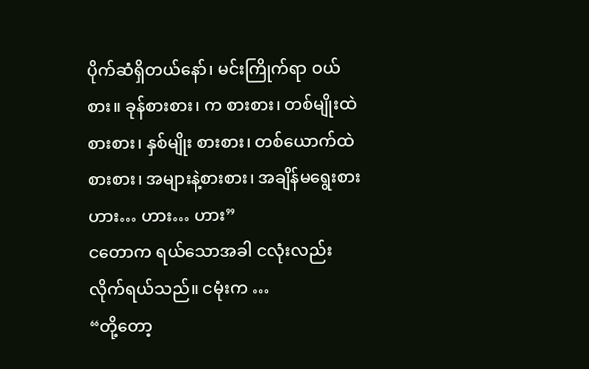ပိုက်ဆံရှိတယ်နော်၊ မင်းကြိုက်ရာ ဝယ်စား။ ခုန်စားစား၊ က စားစား၊ တစ်မျိုးထဲ စားစား၊ နှစ်မျိုး စားစား၊ တစ်ယောက်ထဲစားစား၊ အများနဲ့စားစား၊ အချိန်မရွေးစား ဟား… ဟား… ဟား”
ငတောက ရယ်သောအခါ ငလုံးလည်းလိုက်ရယ်သည်။ ငမုံးက …
“တို့တော့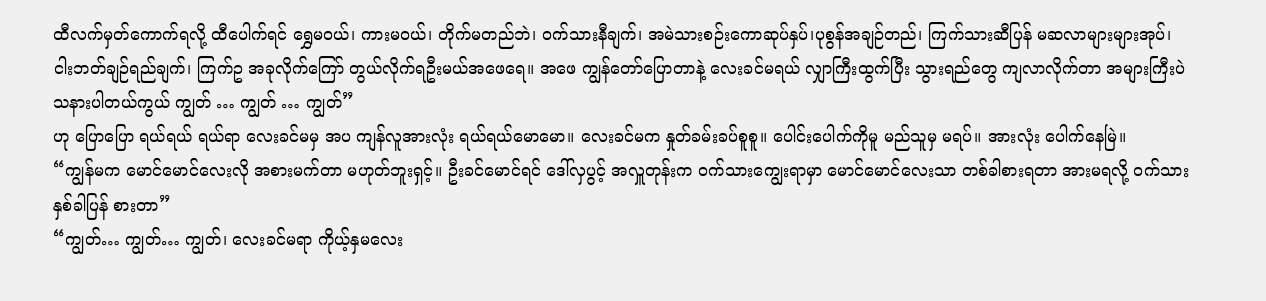ထီလက်မှတ်ကောက်ရလို့ ထီပေါက်ရင် ရွှေမဝယ်၊ ကားမဝယ်၊ တိုက်မတည်ဘဲ၊ ဝက်သားနီချက်၊ အမဲသားစဉ်းကောဆုပ်နှပ်၊ပုစွန်အချဉ်တည်၊ ကြက်သားဆီပြန် မဆလာများများအုပ်၊ ငါးဘတ်ချဉ်ရည်ချက်၊ ကြက်ဥ အခုလိုက်ကြော် တွယ်လိုက်ရဦးမယ်အဖေရေ။ အဖေ ကျွန်တော်ပြောတာနဲ့ လေးခင်မရယ် လျှာကြီးထွက်ပြီး သွားရည်တွေ ကျလာလိုက်တာ အများကြီးပဲ သနားပါတယ်ကွယ် ကျွတ် … ကျွတ် … ကျွတ်”
ဟု ပြောပြော ရယ်ရယ် ရယ်ရာ လေးခင်မမှ အပ ကျန်လူအားလုံး ရယ်ရယ်မောမော။ လေးခင်မက နှုတ်ခမ်းခပ်စူစူ။ ပေါင်းပေါက်ကိုမူ မည်သူမှ မရပ်။ အားလုံး ပေါက်နေမြဲ။
“ကျွန်မက မောင်မောင်လေးလို အစားမက်တာ မဟုတ်ဘူးရှင့်။ ဦးခင်မောင်ရင် ဒေါ်လှပွင့် အလှူတုန်းက ဝက်သားကျွေးရာမှာ မောင်မောင်လေးသာ တစ်ခါစားရတာ အားမရလို့ ဝက်သား နှစ်ခါပြန် စားတာ”
“ကျွတ်… ကျွတ်… ကျွတ်၊ လေးခင်မရာ ကိုယ့်နှမလေး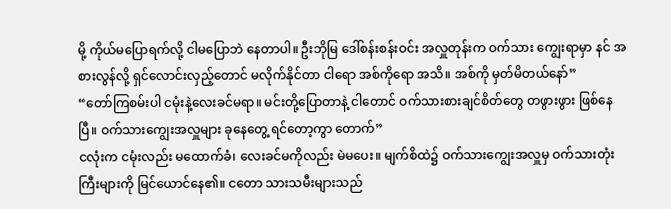မို့ ကိုယ်မပြောရက်လို့ ငါမပြောဘဲ နေတာပါ။ ဦးဘိုမြ ဒေါ်စန်းစန်းဝင်း အလှူတုန်းက ဝက်သား ကျွေးရာမှာ နင် အစားလွန်လို့ ရှင်လောင်းလှည့်တောင် မလိုက်နိုင်တာ ငါရော အစ်ကိုရော အသိ။ အစ်ကို မှတ်မိတယ်နော်”
“တော်ကြစမ်းပါ ငမုံးနဲ့လေးခင်မရာ။ မင်းတို့ပြောတာနဲ့ ငါတောင် ဝက်သားစားချင်စိတ်တွေ တဖွားဖွား ဖြစ်နေပြီ။ ဝက်သားကျွေးအလှူများ ခုနေတွေ့ ရင်တော့ကွာ တောက်”
ငလုံးက ငမုံးလည်း မထောက်ခံ၊ လေးခင်မကိုလည်း မဲမပေး။ မျက်စိထဲ၌ ဝက်သားကျွေးအလှူမှ ဝက်သားတုံးကြီးများကို မြင်ယောင်နေ၏။ ငတော သားသမီးများသည်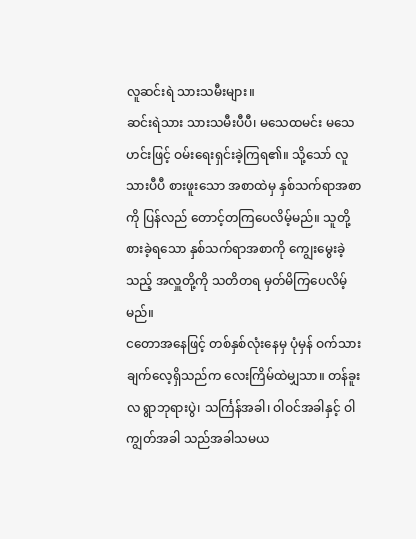လူဆင်းရဲ သားသမီးများ။
ဆင်းရဲသား သားသမီးပီပီ၊ မသေထမင်း မသေဟင်းဖြင့် ဝမ်းရေးရှင်းခဲ့ကြရ၏။ သို့သော် လူသားပီပီ စားဖူးသော အစာထဲမှ နှစ်သက်ရာအစာကို ပြန်လည် တောင့်တကြပေလိမ့်မည်။ သူတို့ စားခဲ့ရသော နှစ်သက်ရာအစာကို ကျွေးမွေးခဲ့သည့် အလှူတို့ကို သတိတရ မှတ်မိကြပေလိမ့်မည်။
ငတောအနေဖြင့် တစ်နှစ်လုံးနေမှ ပုံမှန် ဝက်သားချက်လေ့ရှိသည်က လေးကြိမ်ထဲမျှသာ။ တန်ခူးလ ရွာဘုရားပွဲ၊ သင်္ကြန်အခါ၊ ဝါဝင်အခါနှင့် ဝါကျွတ်အခါ သည်အခါသမယ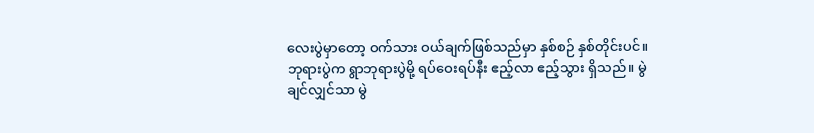လေးပွဲမှာတော့ ဝက်သား ဝယ်ချက်ဖြစ်သည်မှာ နှစ်စဉ် နှစ်တိုင်းပင်။
ဘုရားပွဲက ရွာဘုရားပွဲမို့ ရပ်ဝေးရပ်နီး ဧည့်လာ ဧည့်သွား ရှိသည်။ မွဲချင်လျှင်သာ မွဲ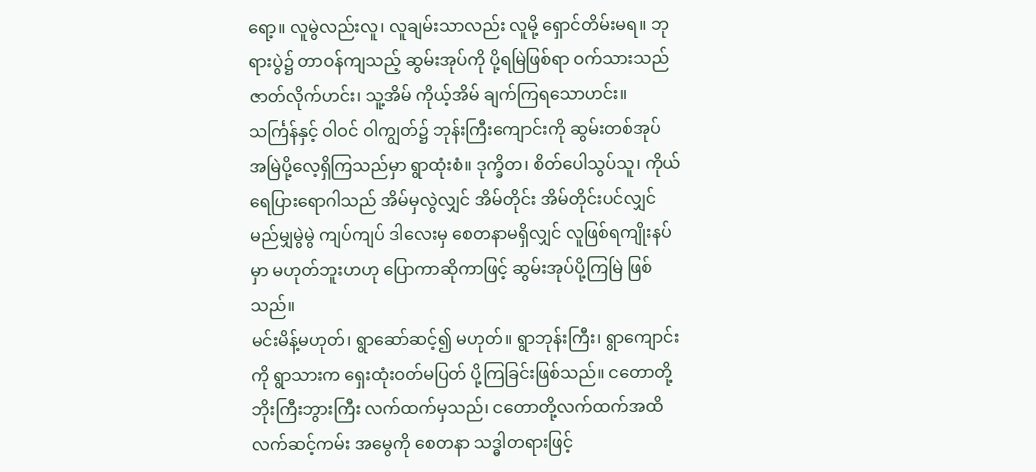ရော့။ လူမွဲလည်းလူ၊ လူချမ်းသာလည်း လူမို့ ရှောင်တိမ်းမရ။ ဘုရားပွဲ၌ တာဝန်ကျသည့် ဆွမ်းအုပ်ကို ပို့ရမြဲဖြစ်ရာ ဝက်သားသည် ဇာတ်လိုက်ဟင်း၊ သူ့အိမ် ကိုယ့်အိမ် ချက်ကြရသောဟင်း။
သင်္ကြန်နှင့် ဝါဝင် ဝါကျွတ်၌ ဘုန်းကြီးကျောင်းကို ဆွမ်းတစ်အုပ် အမြဲပို့လေ့ရှိကြသည်မှာ ရွာထုံးစံ။ ဒုက္ခိတ၊ စိတ်ပေါသွပ်သူ၊ ကိုယ်ရေပြားရောဂါသည် အိမ်မှလွဲလျှင် အိမ်တိုင်း အိမ်တိုင်းပင်လျှင် မည်မျှမွဲမွဲ ကျပ်ကျပ် ဒါလေးမှ စေတနာမရှိလျှင် လူဖြစ်ရကျိုးနပ်မှာ မဟုတ်ဘူးဟဟု ပြောကာဆိုကာဖြင့် ဆွမ်းအုပ်ပို့ကြမြဲ ဖြစ်သည်။
မင်းမိန့်မဟုတ်၊ ရွာဆော်ဆင့်၍ မဟုတ်။ ရွာဘုန်းကြီး၊ ရွာကျောင်းကို ရွာသားက ရှေးထုံးဝတ်မပြတ် ပို့ကြခြင်းဖြစ်သည်။ ငတောတို့ ဘိုးကြီးဘွားကြီး လက်ထက်မှသည်၊ ငတောတို့လက်ထက်အထိ
လက်ဆင့်ကမ်း အမွေကို စေတနာ သဒ္ဓါတရားဖြင့်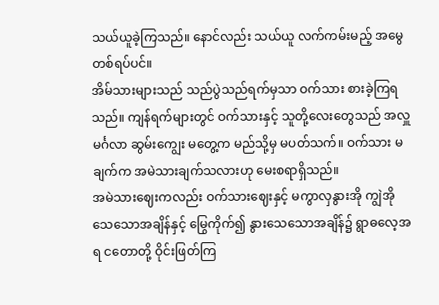သယ်ယူခဲ့ကြသည်။ နောင်လည်း သယ်ယူ လက်ကမ်းမည့် အမွေတစ်ရပ်ပင်။
အိမ်သားများသည် သည်ပွဲသည်ရက်မှသာ ဝက်သား စားခဲ့ကြရသည်။ ကျန်ရက်များတွင် ဝက်သားနှင့် သူတို့လေးတွေသည် အလှူမင်္ဂလာ ဆွမ်းကျွေး မတွေ့က မည်သို့မှ မပတ်သက်။ ဝက်သား မချက်က အမဲသားချက်သလားဟု မေးစရာရှိသည်။
အမဲသားဈေးကလည်း ဝက်သားဈေးနှင့် မကွာလှနွားအို ကျွဲအို သေသောအချိန်နှင့် မြွေကိုက်၍ နွားသေသောအချိန်၌ ရွာဓလေ့အရ ငတောတို့ ဝိုင်းဖြတ်ကြ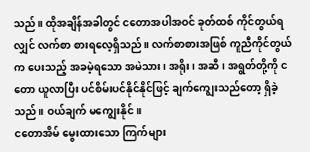သည်။ ထိုအချိန်အခါတွင် ငတောအပါအဝင် ခုတ်ထစ် ကိုင်တွယ်ရလျှင် လက်စာ စားရလေ့ရှိသည်။ လက်စာစားအဖြစ် ကူညီကိုင်တွယ်က ပေးသည့် အခမဲ့ရသော အမဲသား၊ အရိုး၊ အဆီ၊ အရွတ်တို့ကို ငတော ယူလာပြီး ပင်စိမ်းပင်နိုင်နိုင်ဖြင့် ချက်ကျွေးသည်တော့ ရှိခဲ့သည်။ ဝယ်ချက် မကျွေးနိုင်။
ငတောအိမ် မွေးထားသော ကြက်များ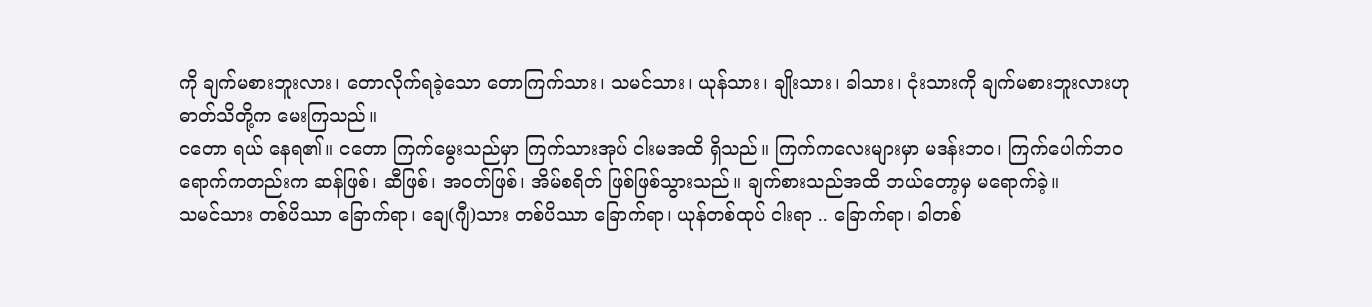ကို ချက်မစားဘူးလား၊ တောလိုက်ရခဲ့သော တောကြက်သား၊ သမင်သား၊ ယုန်သား၊ ချိုးသား၊ ခါသား၊ ငုံးသားကို ချက်မစားဘူးလားဟု ဓာတ်သိတို့က မေးကြသည်။
ငတော ရယ် နေရ၏။ ငတော ကြက်မွေးသည်မှာ ကြက်သားအုပ် ငါးမအထိ ရှိသည်။ ကြက်ကလေးများမှာ မဒန်းဘဝ၊ ကြက်ပေါက်ဘဝ ရောက်ကတည်းက ဆန်ဖြစ်၊ ဆီဖြစ်၊ အဝတ်ဖြစ်၊ အိမ်စရိတ် ဖြစ်ဖြစ်သွားသည်။ ချက်စားသည်အထိ ဘယ်တော့မှ မရောက်ခဲ့။
သမင်သား တစ်ပိဿာ ခြောက်ရာ၊ ချေ(ဂျီ)သား တစ်ပိဿာ ခြောက်ရာ၊ ယုန်တစ်ထုပ် ငါးရာ .. ခြောက်ရာ၊ ခါတစ်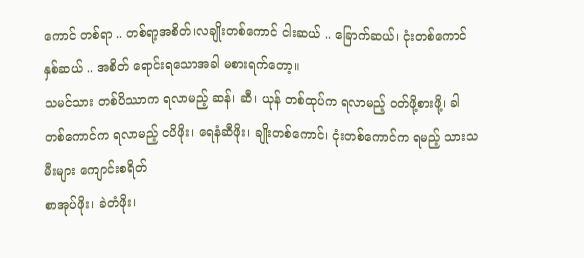ကောင် တစ်ရာ .. တစ်ရာ့အစိတ်၊လချိုးတစ်ကောင် ငါးဆယ် .. ခြောက်ဆယ်၊ ငုံးတစ်ကောင် နှစ်ဆယ် .. အစိတ် ရောင်းရသောအခါ မစားရက်တော့။
သမင်သား တစ်ပိဿာက ရလာမည့် ဆန်၊ ဆီ၊ ယုန် တစ်ထုပ်က ရလာမည့် ဝတ်ဖို့စားဖို့၊ ခါတစ်ကောင်က ရလာမည့် ငပိဖိုး၊ ရေနံဆီဖိုး၊ ချိုးတစ်ကောင်၊ ငုံးတစ်ကောင်က ရမည့် သားသမီးများ ကျောင်းစရိတ်
စာအုပ်ဖိုး၊ ခဲတံဖိုး၊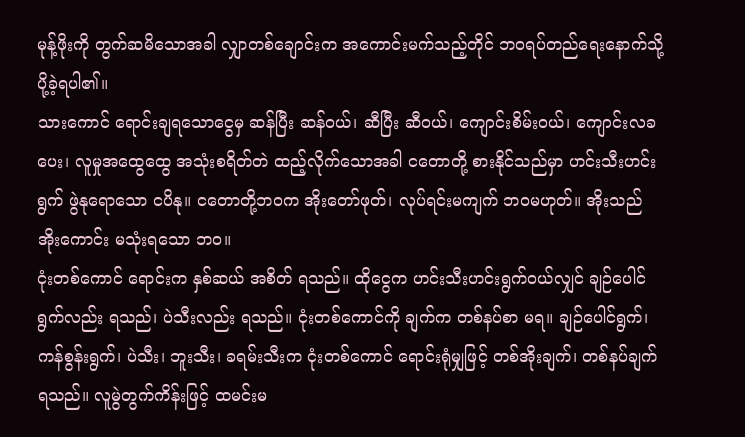မုန့်ဖိုးကို တွက်ဆမိသောအခါ လျှာတစ်ချောင်းက အကောင်းမက်သည့်တိုင် ဘဝရပ်တည်ရေးနောက်သို့ ပို့ခဲ့ရပါ၏။
သားကောင် ရောင်းချရသောငွေမှ ဆန်ပြီး ဆန်ဝယ်၊ ဆီပြီး ဆီဝယ်၊ ကျောင်းစိမ်းဝယ်၊ ကျောင်းလခပေး၊ လူမှုအထွေထွေ အသုံးစရိတ်တဲ ထည့်လိုက်သောအခါ ငတောတို့ စားနိုင်သည်မှာ ဟင်းသီးဟင်းရွက် ဖွဲနုရောသော ငပိနု။ ငတောတို့ဘဝက အိုးတော်ဖုတ်၊ လုပ်ရင်းမကျက် ဘဝမဟုတ်။ အိုးသည် အိုးကောင်း မသုံးရသော ဘဝ။
ငုံးတစ်ကောင် ရောင်းက နှစ်ဆယ် အစိတ် ရသည်။ ထိုငွေက ဟင်းသီးဟင်းရွက်ဝယ်လျှင် ချဉ်ပေါင်ရွက်လည်း ရသည်၊ ပဲသီးလည်း ရသည်။ ငုံးတစ်ကောင်ကို ချက်က တစ်နပ်စာ မရ။ ချဉ်ပေါင်ရွက်၊ ကန်စွန်းရွက်၊ ပဲသီး၊ ဘူးသီး၊ ခရမ်းသီးက ငုံးတစ်ကောင် ရောင်းရုံမျှဖြင့် တစ်အိုးချက်၊ တစ်နပ်ချက် ရသည်။ လူမွဲတွက်ကိန်းဖြင့် ထမင်းမ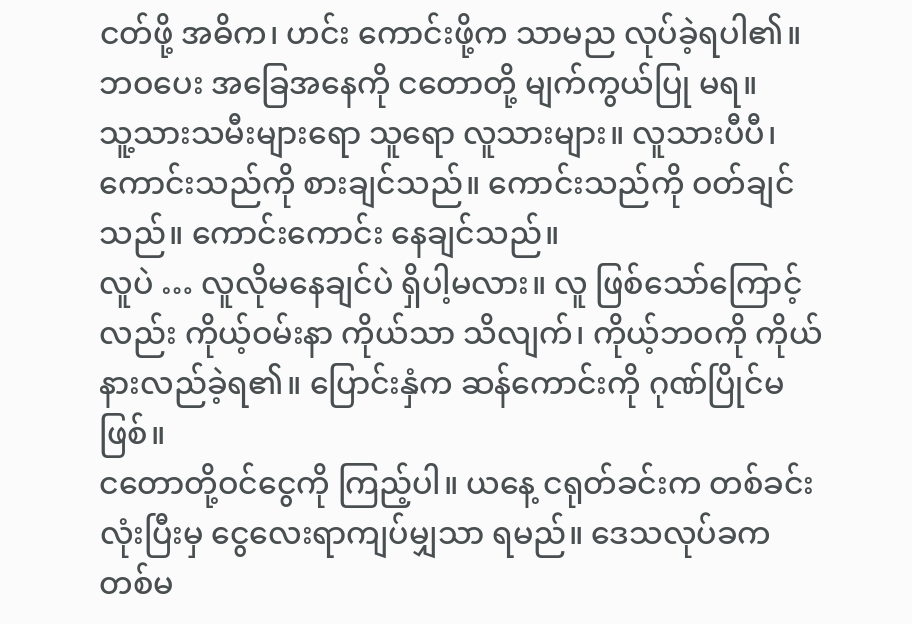ငတ်ဖို့ အဓိက၊ ဟင်း ကောင်းဖို့က သာမည လုပ်ခဲ့ရပါ၏။ ဘဝပေး အခြေအနေကို ငတောတို့ မျက်ကွယ်ပြု မရ။
သူ့သားသမီးများရော သူရော လူသားများ။ လူသားပီပီ၊ ကောင်းသည်ကို စားချင်သည်။ ကောင်းသည်ကို ဝတ်ချင်သည်။ ကောင်းကောင်း နေချင်သည်။
လူပဲ … လူလိုမနေချင်ပဲ ရှိပါ့မလား။ လူ ဖြစ်သော်ကြောင့်လည်း ကိုယ့်ဝမ်းနာ ကိုယ်သာ သိလျက်၊ ကိုယ့်ဘဝကို ကိုယ် နားလည်ခဲ့ရ၏။ ပြောင်းနှံက ဆန်ကောင်းကို ဂုဏ်ပြိုင်မဖြစ်။
ငတောတို့ဝင်ငွေကို ကြည့်ပါ။ ယနေ့ ငရုတ်ခင်းက တစ်ခင်းလုံးပြီးမှ ငွေလေးရာကျပ်မျှသာ ရမည်။ ဒေသလုပ်ခက တစ်မ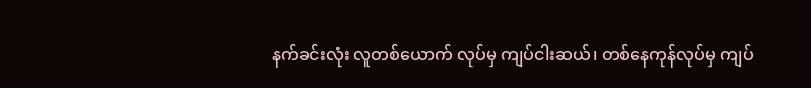နက်ခင်းလုံး လူတစ်ယောက် လုပ်မှ ကျပ်ငါးဆယ်၊ တစ်နေကုန်လုပ်မှ ကျပ်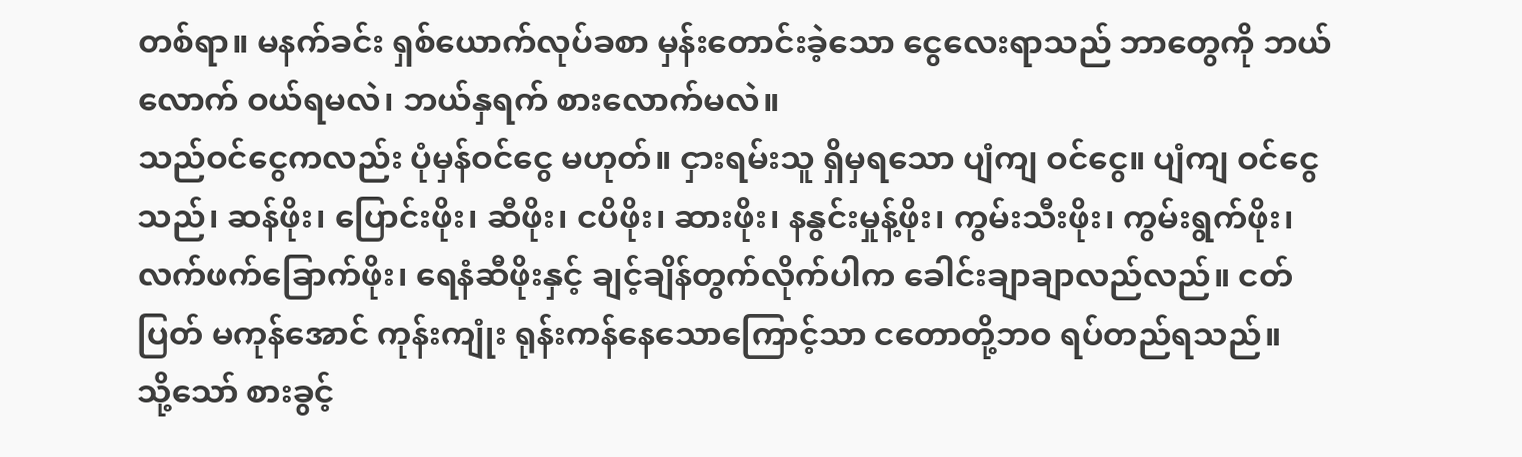တစ်ရာ။ မနက်ခင်း ရှစ်ယောက်လုပ်ခစာ မှန်းတောင်းခဲ့သော ငွေလေးရာသည် ဘာတွေကို ဘယ်လောက် ဝယ်ရမလဲ၊ ဘယ်နှရက် စားလောက်မလဲ။
သည်ဝင်ငွေကလည်း ပုံမှန်ဝင်ငွေ မဟုတ်။ ငှားရမ်းသူ ရှိမှရသော ပျံကျ ဝင်ငွေ။ ပျံကျ ဝင်ငွေသည်၊ ဆန်ဖိုး၊ ပြောင်းဖိုး၊ ဆီဖိုး၊ ငပိဖိုး၊ ဆားဖိုး၊ နနွင်းမှုန့်ဖိုး၊ ကွမ်းသီးဖိုး၊ ကွမ်းရွက်ဖိုး၊ လက်ဖက်ခြောက်ဖိုး၊ ရေနံဆီဖိုးနှင့် ချင့်ချိန်တွက်လိုက်ပါက ခေါင်းချာချာလည်လည်။ ငတ်ပြတ် မကုန်အောင် ကုန်းကျုံး ရုန်းကန်နေသောကြောင့်သာ ငတောတို့ဘဝ ရပ်တည်ရသည်။
သို့သော် စားခွင့်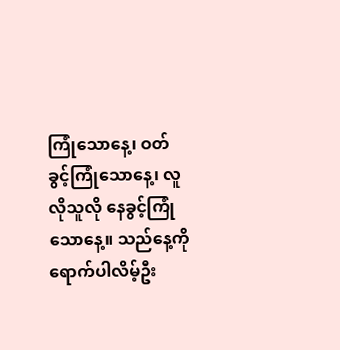ကြုံသောနေ့၊ ဝတ်ခွင့်ကြုံသောနေ့၊ လူလိုသူလို နေခွင့်ကြုံသောနေ့။ သည်နေ့ကို ရောက်ပါလိမ့်ဦး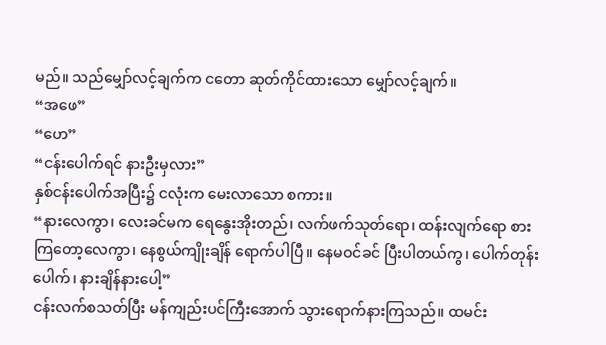မည်။ သည်မျှော်လင့်ချက်က ငတော ဆုတ်ကိုင်ထားသော မျှော်လင့်ချက်။
“အဖေ”
“ဟေ”
“ငန်းပေါက်ရင် နားဦးမှလား”
နှစ်ငန်းပေါက်အပြီး၌ ငလုံးက မေးလာသော စကား။
“နားလေကွာ၊ လေးခင်မက ရေနွေးအိုးတည်၊ လက်ဖက်သုတ်ရော၊ ထန်းလျက်ရော စားကြတော့လေကွာ၊ နေစွယ်ကျိုးချိန် ရောက်ပါပြီ။ နေမဝင်ခင် ပြီးပါတယ်ကွ၊ ပေါက်တုန်းပေါက်၊ နားချိန်နားပေါ့”
ငန်းလက်စသတ်ပြီး မန်ကျည်းပင်ကြီးအောက် သွားရောက်နားကြသည်။ ထမင်း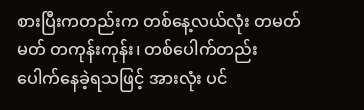စားပြီးကတည်းက တစ်နေ့လယ်လုံး တမတ်မတ် တကုန်းကုန်း၊ တစ်ပေါက်တည်း ပေါက်နေခဲ့ရသဖြင့် အားလုံး ပင်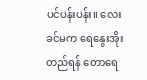ပင်ပန်းပန်း။ လေးခင်မက ရေနွေးအိုးတည်ရန် တောရေ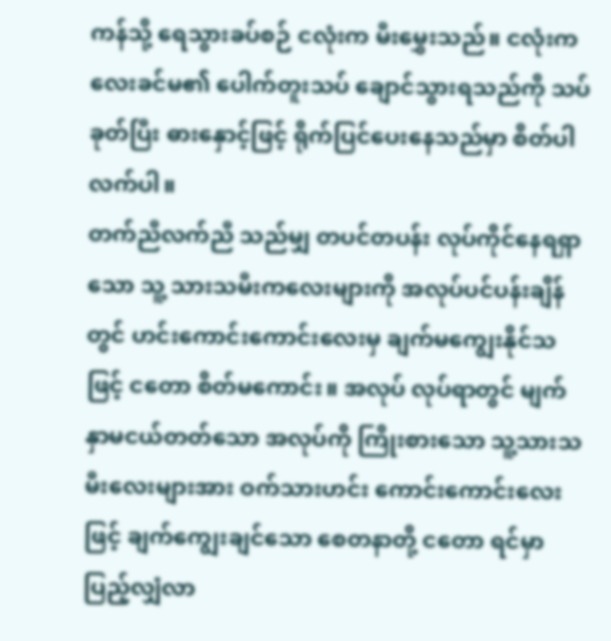ကန်သို့ ရေသွားခပ်စဉ် ငလုံးက မီးမွှေးသည်။ ငလုံးက လေးခင်မ၏ ပေါက်တူးသပ် ချောင်သွားရသည်ကို သပ်ခုတ်ပြီး ဓားနှောင့်ဖြင့် ရိုက်ပြင်ပေးနေသည်မှာ စိတ်ပါလက်ပါ။
တက်ညီလက်ညီ သည်မျှ တပင်တပန်း လုပ်ကိုင်နေရရှာသော သူ့ သားသမီးကလေးများကို အလုပ်ပင်ပန်းချိန်တွင် ဟင်းကောင်းကောင်းလေးမှ ချက်မကျွေးနိုင်သဖြင့် ငတော စိတ်မကောင်း။ အလုပ် လုပ်ရာတွင် မျက်နှာမငယ်တတ်သော အလုပ်ကို ကြိုးစားသော သူ့သားသမီးလေးများအား ဝက်သားဟင်း ကောင်းကောင်းလေးဖြင့် ချက်ကျွေးချင်သော စေတနာတို့ ငတော ရင်မှာပြည့်လျှံလာ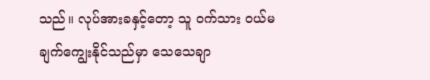သည်။ လုပ်အားခနှင့်တော့ သူ ဝက်သား ဝယ်မချက်ကျွေးနိုင်သည်မှာ သေသေချာ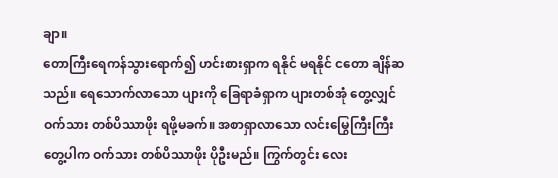ချာ။
တောကြီးရေကန်သွားရောက်၍ ဟင်းစားရှာက ရနိုင် မရနိုင် ငတော ချိန်ဆသည်။ ရေသောက်လာသော ပျားကို ခြေရာခံရှာက ပျားတစ်အုံ တွေ့လျှင် ဝက်သား တစ်ပိဿာဖိုး ရဖို့မခက်။ အစာရှာလာသော လင်းမြွေကြီးကြီး တွေ့ပါက ဝက်သား တစ်ပိဿာဖိုး ပိုဦးမည်။ ကြွက်တွင်း လေး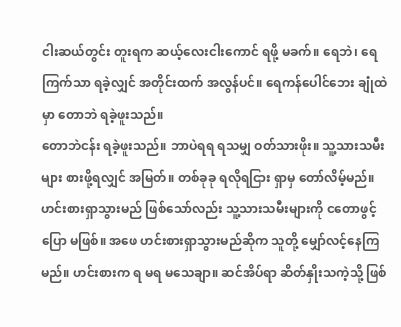ငါးဆယ်တွင်း တူးရက ဆယ့်လေးငါးကောင် ရဖို့ မခက်။ ရေဘဲ၊ ရေကြက်သာ ရခဲ့လျှင် အတိုင်းထက် အလွန်ပင်။ ရေကန်ပေါင်ဘေး ချုံထဲမှာ တောဘဲ ရခဲ့ဖူးသည်။
တောဘဲငန်း ရခဲ့ဖူးသည်။ ဘာပဲရရ ရသမျှ ဝတ်သားဖိုး။ သူ့သားသမီးများ စားဖို့ရလျှင် အမြတ်။ တစ်ခုခု ရလိုရငြား ရှာမှ တော်လိမ့်မည်။
ဟင်းစားရှာသွားမည် ဖြစ်သော်လည်း သူ့သားသမီးများကို ငတောဖွင့်ပြော မဖြစ်။ အဖေ ဟင်းစားရှာသွားမည်ဆိုက သူတို့ မျှော်လင့်နေကြမည်။ ဟင်းစားက ရ မရ မသေချာ။ ဆင်အိပ်ရာ ဆိတ်နှိုးသကဲ့သို့ ဖြစ်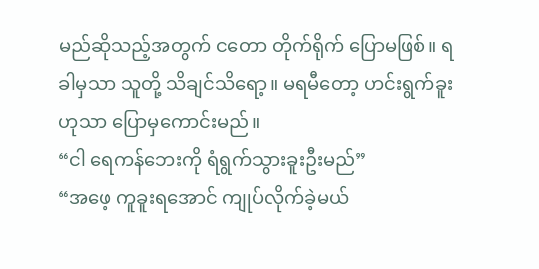မည်ဆိုသည့်အတွက် ငတော တိုက်ရိုက် ပြောမဖြစ်။ ရခါမှသာ သူတို့ သိချင်သိရော့။ မရမီတော့ ဟင်းရွက်ခူးဟုသာ ပြောမှကောင်းမည်။
“ငါ ရေကန်ဘေးကို ရံရွက်သွားခူးဦးမည်”
“အဖေ့ ကူခူးရအောင် ကျုပ်လိုက်ခဲ့မယ်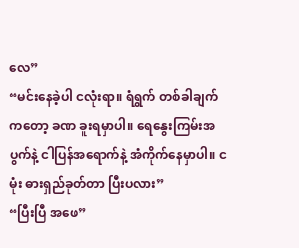လေ”
“မင်းနေခဲ့ပါ ငလုံးရာ။ ရံရွက် တစ်ခါချက်ကတော့ ခဏ ခူးရမှာပါ။ ရေနွေးကြမ်းအပွက်နဲ့ ငါပြန်အရောက်နဲ့ အံကိုက်နေမှာပါ။ ငမုံး ဓားရှည်ခုတ်တာ ပြီးပလား”
“ပြီးပြီ အဖေ”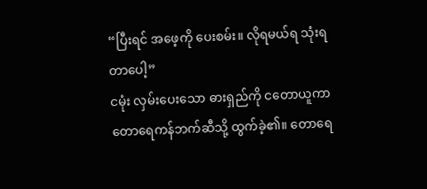“ပြီးရင် အဖေ့ကို ပေးစမ်း။ လိုရမယ်ရ သုံးရတာပေါ့”
ငမုံး လှမ်းပေးသော ဓားရှည်ကို ငတောယူကာ တောရေကန်ဘက်ဆီသို့ ထွက်ခဲ့၏။ တောရေ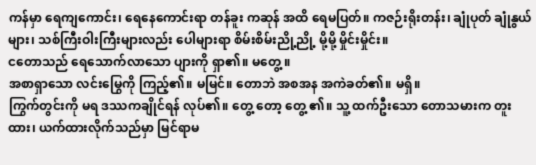ကန်မှာ ရေကျကောင်း၊ ရေနေကောင်းရာ တန်ခူး ကဆုန် အထိ ရေမပြတ်။ ကဇဉ်းရိုးတန်း၊ ချုံပုတ် ချုံနွယ်များ၊ သစ်ကြီးဝါးကြီးများလည်း ပေါများရာ စိမ်းစိမ်းညို့ညို့ မို့မို့ မှိုင်းမှိုင်း။
ငတောသည် ရေသောက်လာသော ပျားကို ရှာ၏။ မတွေ့ ။
အစာရှာသော လင်းမြွေကို ကြည့်၏။ မမြင်။ တောဘဲ အစအန အကဲခတ်၏။ မရှိ။
ကြွက်တွင်းကို မရ ဒဿကချိုင်ရန် လုပ်၏။ တွေ့ တော့ တွေ့ ၏။ သူ့ ထက်ဦးသော တောသမားက တူးထား၊ ယက်ထားလိုက်သည်မှာ မြင်ရာမ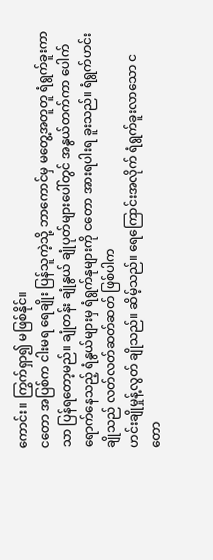ကောင်း။ ကြွက်ရှာ၍ မဖြစ်နိုင်။
ငတော အပြစ်က ငါးမရ ရေချိုး ပြန်သူကဲ့သို့ ဘာကောင်မှ မတွေ့အတူတူ ရံရွက်ခူးကာသာ ပြန်ရတော့မည်။ ချုံတန်း ချုံနွယ် ချုံပုတ်များပေါ်တွင် အနွယ်တက်ကာ ပေါက်ရောက်နေသည့် ရံနွယ်များမှ ရံရွက်နုများကို ငတော အားရပါးရ ခူးသည်။ ရံရွက်ဟင်းချိုသည် လတ်လတ်ဆတ်ဆတ် ဖြစ်ပါက
ဟင်းချိုမှုန့်လွတ် ချိုသည်။ ဆိမ့်သည်။ ရေကြောင်းအလိုက် ရံရွက်ခူးလာသော ငတော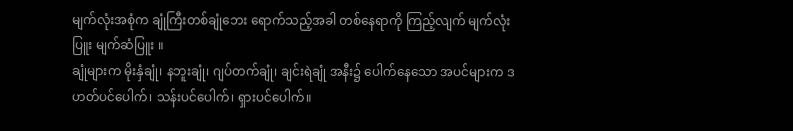မျက်လုံးအစုံက ချုံကြီးတစ်ချုံဘေး ရောက်သည့်အခါ တစ်နေရာကို ကြည့်လျက် မျက်လုံးပြူး မျက်ဆံပြူး ။
ချုံများက မိုးနှံချုံ၊ နဘူးချုံ၊ ဂျပ်တက်ချုံ၊ ချင်းရဲချုံ အနီး၌ ပေါက်နေသော အပင်များက ဒဟတ်ပင်ပေါက်၊ သန်းပင်ပေါက်၊ ရှားပင်ပေါက်။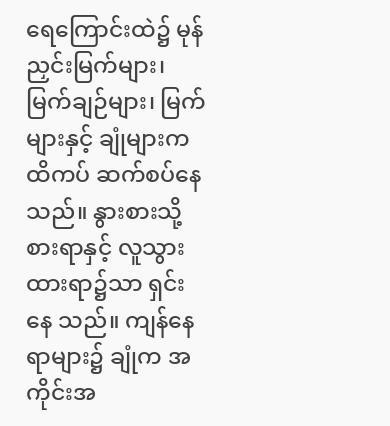ရေကြောင်းထဲ၌ မုန်ညှင်းမြက်များ၊ မြက်ချဉ်များ၊ မြက်များနှင့် ချုံများက ထိကပ် ဆက်စပ်နေသည်။ နွားစားသို့ စားရာနှင့် လူသွားထားရာ၌သာ ရှင်းနေ သည်။ ကျန်နေရာများ၌ ချုံက အကိုင်းအ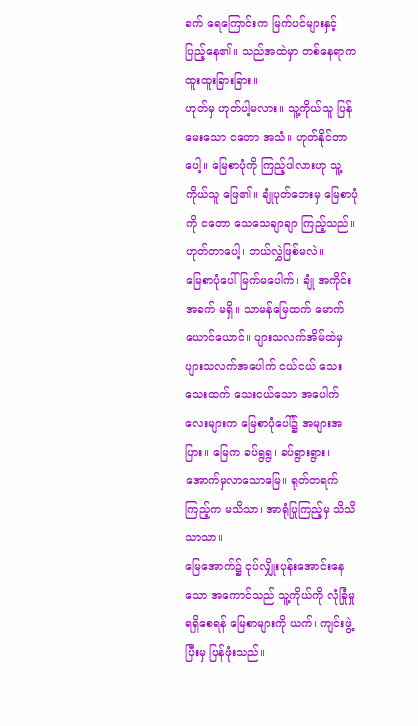ခက် ရေကြောင်းက မြက်ပင်များနှင့် ပြည့်နေ၏။ သည်အထဲမှာ တစ်နေရာက ထူးထူးခြားခြား။
ဟုတ်မှ ဟုတ်ပါ့မလား။ သူ့ကိုယ်သူ ပြန်မေးသော ငတော အသံ။ ဟုတ်နိုင်တာပေါ့။ မြေစာပုံကို ကြည့်ပါလားဟု သူ့ကိုယ်သူ ဖြေ၏။ ချုံပုတ်ဘေးမှ မြေစာပုံကို ငတော သေသေချာချာ ကြည့်သည်။ ဟုတ်တာပေါ့၊ ဘယ်လွှဲဖြစ်မလဲ။
မြေစာပုံပေါ် မြက်မပေါက်၊ ချုံ အကိုင်းအခက် မရှိ။ သာမန်မြေထက် မောက်ယောင်ယောင်။ ပျားသလက်အိမ်ထဲမှ ပျားသလက်အပေါက် ငယ်ငယ် သေးသေးထက် သေးငယ်သော အပေါက်လေးများက မြေစာပုံပေါ်၌ အများအပြား။ မြေက ခပ်ရွရွ၊ ခပ်ရွားရွား၊ အောက်မှလာသောမြေ။ ရုတ်တရက်ကြည့်က မသိသာ၊ အာရုံပြုကြည့်မှ သိသိသာသာ။
မြေအောက်၌ ငုပ်လျှိုးပုန်းအောင်းနေသော အကောင်သည် သူ့ကိုယ်ကို လုံခြုံမှုရရှိစေရန် မြေစာများကို ယက်၊ ကျင်းဖွဲ့ပြီးမှ ပြန်ဖုံးသည်။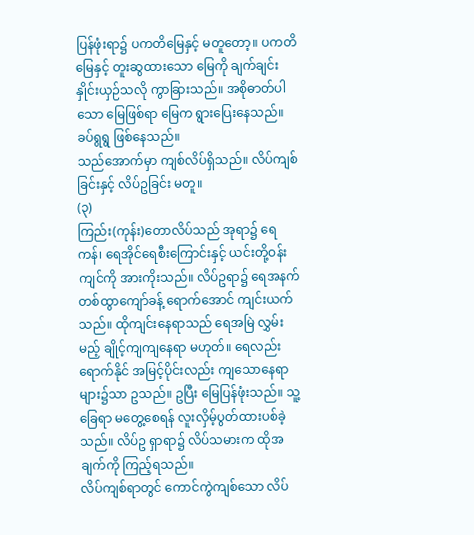ပြန်ဖုံးရာ၌ ပကတိမြေနှင့် မတူတော့။ ပကတိမြေနှင့် တူးဆွထားသော မြေကို ချက်ချင်း နှိုင်းယှဉ်သလို ကွာခြားသည်။ အစိုဓာတ်ပါသော မြေဖြစ်ရာ မြေက ရွားပြေးနေသည်။ ခပ်ရွရွ ဖြစ်နေသည်။
သည်အောက်မှာ ကျစ်လိပ်ရှိသည်။ လိပ်ကျစ်ခြင်းနှင့် လိပ်ဥခြင်း မတူ။
(၃)
ကြည်း(ကုန်း)တောလိပ်သည် အုရာ၌ ရေကန်၊ ရေအိုင်ရေစီးကြောင်းနှင့် ယင်းတို့ဝန်းကျင်ကို အားကိုးသည်။ လိပ်ဥရာ၌ ရေအနက် တစ်ထွာကျော်ခန့် ရောက်အောင် ကျင်းယက်သည်။ ထိုကျင်းနေရာသည် ရေအမြဲ လွှမ်းမည့် ချိုင့်ကျကျနေရာ မဟုတ်။ ရေလည်း ရောက်နိုင် အမြင့်ပိုင်းလည်း ကျသောနေရာများ၌သာ ဥသည်။ ဥပြီး မြေပြန်ဖုံးသည်။ သူ့ခြေရာ မတွေ့စေရန် လူးလှိမ့်ပွတ်ထားပစ်ခဲ့သည်။ လိပ်ဥ ရှာရာ၌ လိပ်သမားက ထိုအချက်ကို ကြည့်ရသည်။
လိပ်ကျစ်ရာတွင် ကောင်ကွဲကျစ်သော လိပ်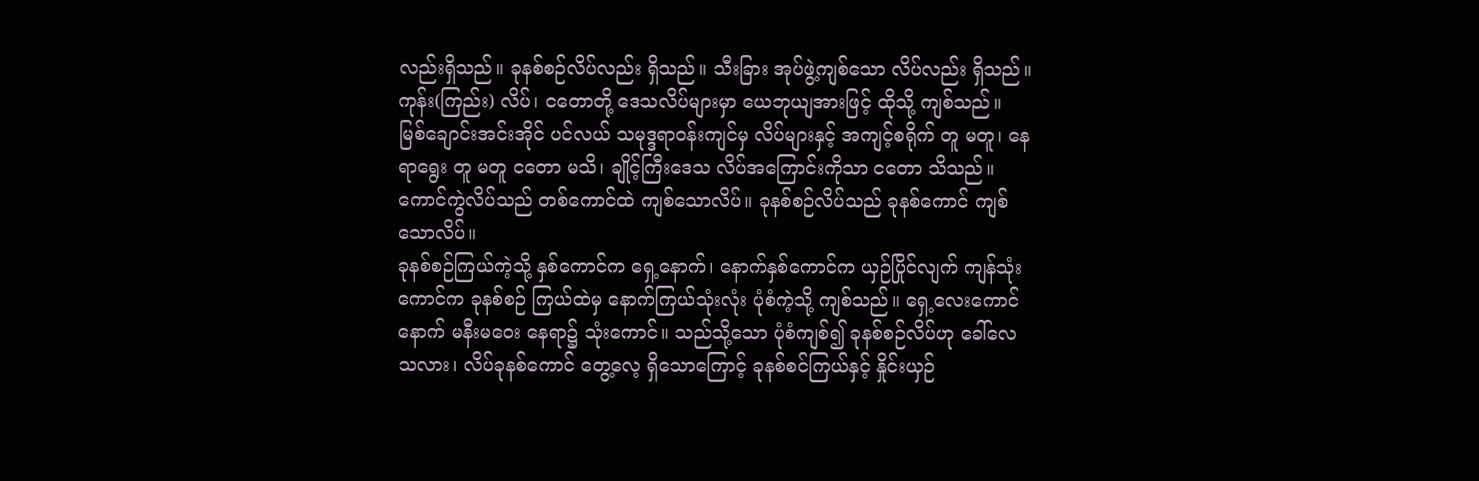လည်းရှိသည်။ ခုနစ်စဉ်လိပ်လည်း ရှိသည်။ သီးခြား အုပ်ဖွဲ့ကျစ်သော လိပ်လည်း ရှိသည်။
ကုန်း(ကြည်း) လိပ်၊ ငတောတို့ ဒေသလိပ်များမှာ ယေဘုယျအားဖြင့် ထိုသို့ ကျစ်သည်။ မြစ်ချောင်းအင်းအိုင် ပင်လယ် သမုဒ္ဒရာဝန်းကျင်မှ လိပ်များနှင့် အကျင့်စရိုက် တူ မတူ၊ နေရာရွေး တူ မတူ ငတော မသိ၊ ချိုင့်ကြီးဒေသ လိပ်အကြောင်းကိုသာ ငတော သိသည်။
ကောင်ကွဲလိပ်သည် တစ်ကောင်ထဲ ကျစ်သောလိပ်။ ခုနစ်စဉ်လိပ်သည် ခုနစ်ကောင် ကျစ်သောလိပ်။
ခုနစ်စဉ်ကြယ်ကဲ့သို့ နှစ်ကောင်က ရှေ့နောက်၊ နောက်နှစ်ကောင်က ယှဉ်ပြိုင်လျက် ကျန်သုံးကောင်က ခုနစ်စဉ် ကြယ်ထဲမှ နောက်ကြယ်သုံးလုံး ပုံစံကဲ့သို့ ကျစ်သည်။ ရှေ့လေးကောင်နောက် မနီးမဝေး နေရာ၌ သုံးကောင်။ သည်သို့သော ပုံစံကျစ်၍ ခုနစ်စဉ်လိပ်ဟု ခေါ်လေသလား၊ လိပ်ခုနစ်ကောင် တွေ့လေ့ ရှိသောကြောင့် ခုနစ်စင်ကြယ်နှင့် နှိုင်းယှဉ်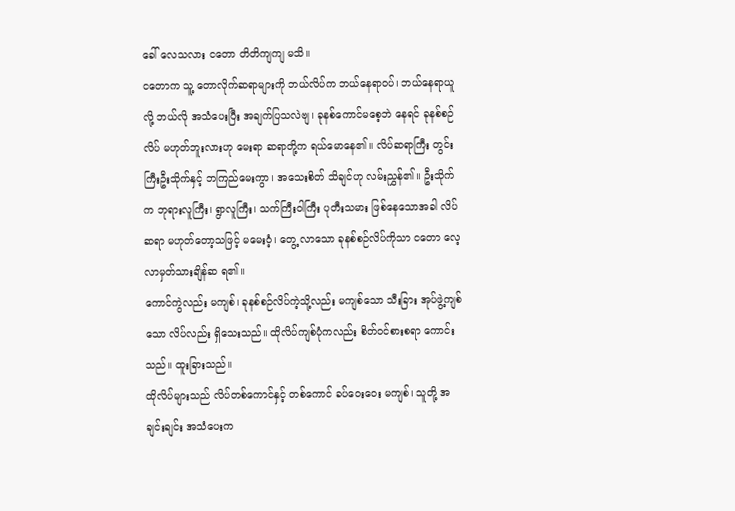ခေါ် လေသလား ငတော တိတိကျကျ မသိ။
ငတောက သူ့ တောလိုက်ဆရာများကို ဘယ်လိပ်က ဘယ်နေရာဝပ်၊ ဘယ်နေရာယူလို့ ဘယ်လို အသံပေးပြီး အချက်ပြသလဲဗျ၊ ခုနစ်ကောင်မစေ့ဘဲ နေရင် ခုနစ်စဉ်လိပ် မဟုတ်ဘူးလားဟု မေးရာ ဆရာတို့က ရယ်မောနေ၏။ လိပ်ဆရာကြီး တွင်းကြီးဦးသိုက်နှင့် ဘကြည်မေးကွာ၊ အသေးစိတ် သိချင်ဟု လမ်းညွှန်၏။ ဦးသိုက်က ဘုရားလူကြီး၊ ရွာလူကြီး၊ သက်ကြီးဝါကြီး ပုတီးသမား ဖြစ်နေသောအခါ လိပ်ဆရာ မဟုတ်တော့သဖြင့် မမေးဝံ့၊ တွေ့ လာသော ခုနစ်စဉ်လိပ်ကိုသာ ငတော လေ့လာမှတ်သားချိန်ဆ ရ၏။
ကောင်ကွဲလည်း မကျစ်၊ ခုနစ်စဉ်လိပ်ကဲ့သို့လည်း မကျစ်သော သီးခြား အုပ်ဖွဲ့ကျစ်သော လိပ်လည်း ရှိသေးသည်။ ထိုလိပ်ကျစ်ပုံကလည်း စိတ်ဝင်စားစရာ ကောင်းသည်။ ထူးခြားသည်။
ထိုလိပ်များသည် လိပ်တစ်ကောင်နှင့် တစ်ကောင် ခပ်ဝေးဝေး မကျစ်၊ သူတို့ အချင်းချင်း အသံပေးက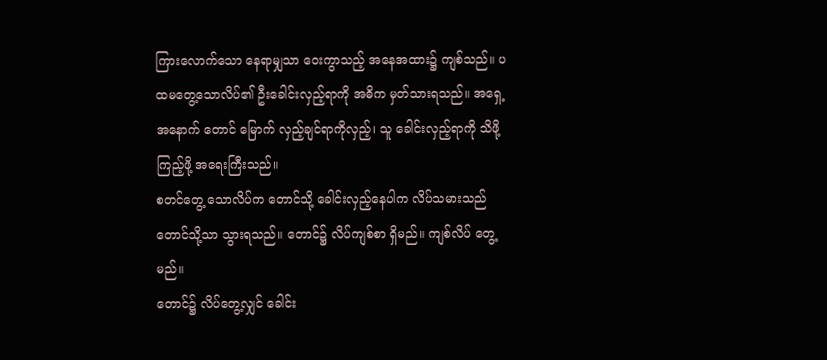ကြားလောက်သော နေရာမျှသာ ဝေးကွာသည့် အနေအထား၌ ကျစ်သည်။ ပထမတွေ့သောလိပ်၏ ဦးခေါင်းလှည့်ရာကို အဓိက မှတ်သားရသည်။ အရှေ့အနောက် တောင် မြောက် လှည့်ချင်ရာကိုလှည့်၊ သူ ခေါင်းလှည့်ရာကို သိဖို့ ကြည့်ဖို့ အရေးကြီးသည်။
စတင်တွေ့ သောလိပ်က တောင်သို့ ခေါင်းလှည့်နေပါက လိပ်သမားသည် တောင်သို့သာ သွားရသည်။ တောင်၌ လိပ်ကျစ်စာ ရှိမည်။ ကျစ်လိပ် တွေ့မည်။
တောင်၌ လိပ်တွေ့လျှင် ခေါင်း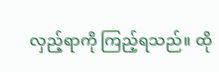လှည့်ရာကို ကြည့်ရသည်။ ထို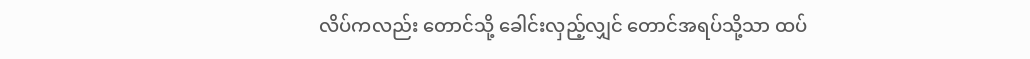လိပ်ကလည်း တောင်သို့ ခေါင်းလှည့်လျှင် တောင်အရပ်သို့သာ ထပ်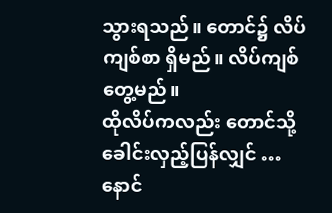သွားရသည်။ တောင်၌ လိပ်ကျစ်စာ ရှိမည်။ လိပ်ကျစ်တွေ့မည်။
ထိုလိပ်ကလည်း တောင်သို့ ခေါင်းလှည့်ပြန်လျှင် …
နောင်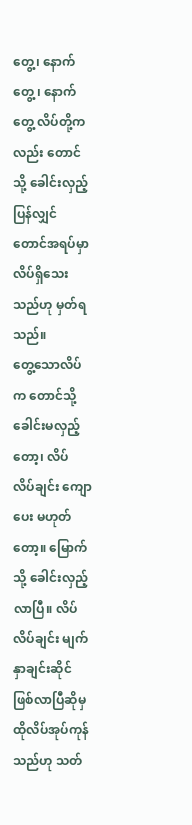တွေ့၊ နောက်တွေ့ ၊ နောက်တွေ့ လိပ်တို့ကလည်း တောင်သို့ ခေါင်းလှည့်ပြန်လျှင် တောင်အရပ်မှာ လိပ်ရှိသေးသည်ဟု မှတ်ရသည်။
တွေ့သောလိပ်က တောင်သို့ ခေါင်းမလှည့်တော့၊ လိပ် လိပ်ချင်း ကျောပေး မဟုတ်တော့။ မြောက်သို့ ခေါင်းလှည့်လာပြီ။ လိပ် လိပ်ချင်း မျက်နှာချင်းဆိုင် ဖြစ်လာပြီဆိုမှ ထိုလိပ်အုပ်ကုန်သည်ဟု သတ်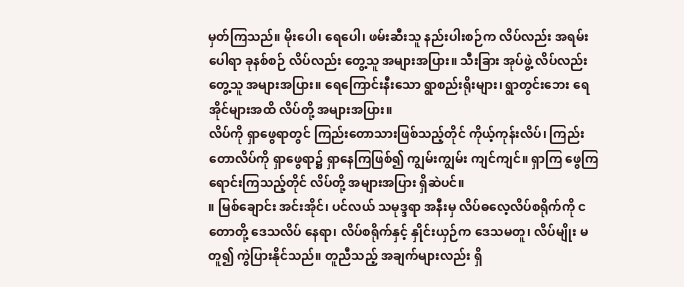မှတ်ကြသည်။ မိုးပေါ၊ ရေပေါ၊ ဖမ်းဆီးသူ နည်းပါးစဉ်က လိပ်လည်း အရမ်းပေါရာ ခုနစ်စဉ် လိပ်လည်း တွေ့သူ အများအပြား။ သီးခြား အုပ်ဖွဲ့ လိပ်လည်း တွေ့သူ အများအပြား။ ရေကြောင်းနီးသော ရွာစည်းရိုးများ၊ ရွာတွင်းဘေး ရေအိုင်များအထိ လိပ်တို့ အများအပြား။
လိပ်ကို ရှာဖွေရာတွင် ကြည်းတောသားဖြစ်သည့်တိုင် ကိုယ့်ကုန်းလိပ်၊ ကြည်းတောလိပ်ကို ရှာဖွေရာ၌ ရှာနေကြဖြစ်၍ ကျွမ်းကျွမ်း ကျင်ကျင်။ ရှာကြ ဖွေကြ ရောင်းကြသည့်တိုင် လိပ်တို့ အများအပြား ရှိဆဲပင်။
။ မြစ်ချောင်း အင်းအိုင်၊ ပင်လယ် သမုဒ္ဒရာ အနီးမှ လိပ်ဓလေ့လိပ်စရိုက်ကို ငတောတို့ ဒေသလိပ် နေရာ၊ လိပ်စရိုက်နှင့် နှိုင်းယှဉ်က ဒေသမတူ၊ လိပ်မျိုး မတူ၍ ကွဲပြားနိုင်သည်။ တူညီသည့် အချက်များလည်း ရှိ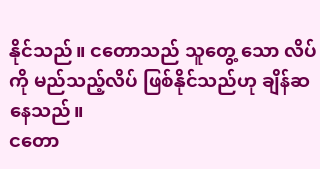နိုင်သည်။ ငတောသည် သူတွေ့ သော လိပ်ကို မည်သည့်လိပ် ဖြစ်နိုင်သည်ဟု ချိန်ဆနေသည်။
ငတော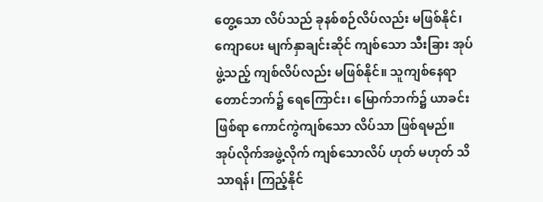တွေ့သော လိပ်သည် ခုနစ်စဉ်လိပ်လည်း မဖြစ်နိုင်၊ ကျောပေး မျက်နှာချင်းဆိုင် ကျစ်သော သီးခြား အုပ်ဖွဲ့သည့် ကျစ်လိပ်လည်း မဖြစ်နိုင်။ သူကျစ်နေရာ တောင်ဘက်၌ ရေကြောင်း၊ မြောက်ဘက်၌ ယာခင်းဖြစ်ရာ ကောင်ကွဲကျစ်သော လိပ်သာ ဖြစ်ရမည်။
အုပ်လိုက်အဖွဲ့လိုက် ကျစ်သောလိပ် ဟုတ် မဟုတ် သိသာရန်၊ ကြည့်နိုင်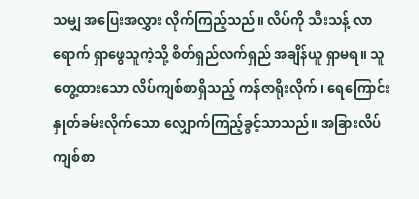သမျှ အပြေးအလွှား လိုက်ကြည့်သည်။ လိပ်ကို သီးသန့် လာရောက် ရှာဖွေသူကဲ့သို့ စိတ်ရှည်လက်ရှည် အချိန်ယူ ရှာမရ။ သူ တွေ့ထားသော လိပ်ကျစ်စာရှိသည့် ကန်ဇာရိုးလိုက်၊ ရေကြောင်းနှုတ်ခမ်းလိုက်သော လျှောက်ကြည့်ခွင့်သာသည်။ အခြားလိပ်ကျစ်စာ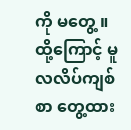ကို မတွေ့ ။ ထို့ကြောင့် မူလလိပ်ကျစ်စာ တွေ့ထား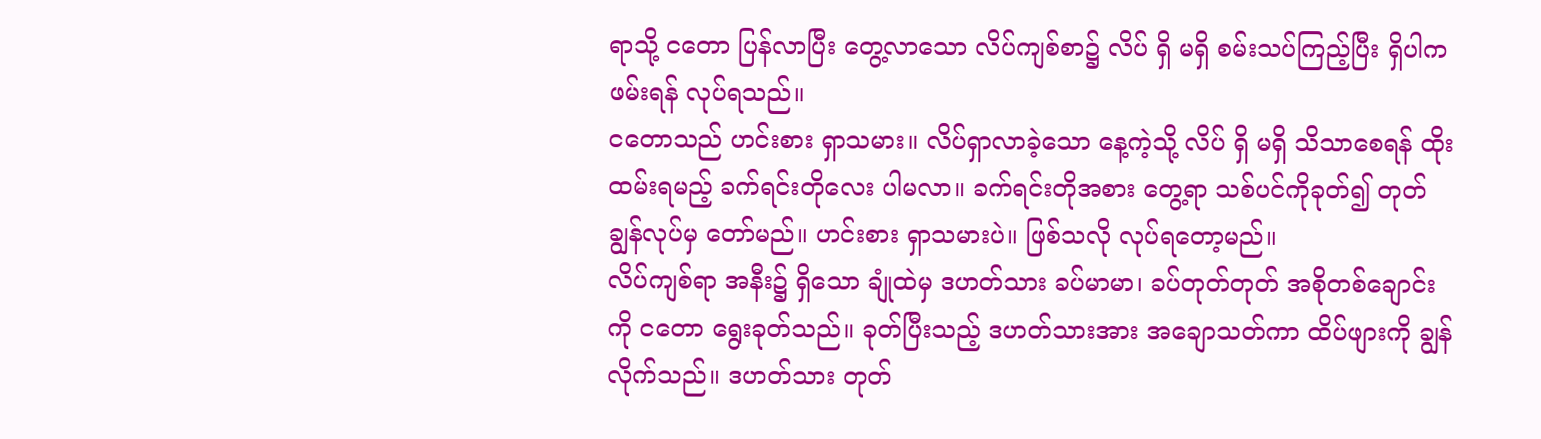ရာသို့ ငတော ပြန်လာပြီး တွေ့လာသော လိပ်ကျစ်စာ၌ လိပ် ရှိ မရှိ စမ်းသပ်ကြည့်ပြီး ရှိပါက ဖမ်းရန် လုပ်ရသည်။
ငတောသည် ဟင်းစား ရှာသမား။ လိပ်ရှာလာခဲ့သော နေ့ကဲ့သို့ လိပ် ရှိ မရှိ သိသာစေရန် ထိုးထမ်းရမည့် ခက်ရင်းတိုလေး ပါမလာ။ ခက်ရင်းတိုအစား တွေ့ရာ သစ်ပင်ကိုခုတ်၍ တုတ်ချွန်လုပ်မှ တော်မည်။ ဟင်းစား ရှာသမားပဲ။ ဖြစ်သလို လုပ်ရတော့မည်။
လိပ်ကျစ်ရာ အနီး၌ ရှိသော ချုံထဲမှ ဒဟတ်သား ခပ်မာမာ၊ ခပ်တုတ်တုတ် အစိုတစ်ချောင်းကို ငတော ရွေးခုတ်သည်။ ခုတ်ပြီးသည့် ဒဟတ်သားအား အချောသတ်ကာ ထိပ်ဖျားကို ချွန်လိုက်သည်။ ဒဟတ်သား တုတ်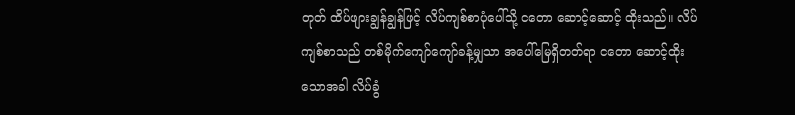တုတ် ထိပ်ဖျားချွန်ချွန်ဖြင့် လိပ်ကျစ်စာပုံပေါ်သို့ ငတော ဆောင့်ဆောင့် ထိုးသည်။ လိပ်ကျစ်စာသည် တစ်မိုက်ကျော်ကျော်ခန့်မျှသာ အပေါ်မြေရှိတတ်ရာ ငတော ဆောင့်ထိုးသောအခါ လိပ်ခွံ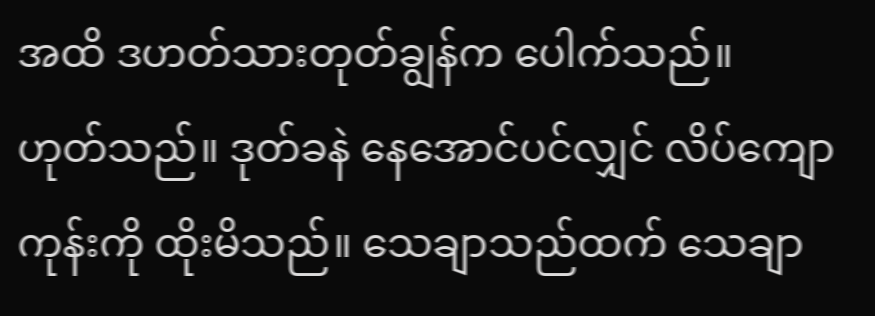အထိ ဒဟတ်သားတုတ်ချွန်က ပေါက်သည်။
ဟုတ်သည်။ ဒုတ်ခနဲ နေအောင်ပင်လျှင် လိပ်ကျောကုန်းကို ထိုးမိသည်။ သေချာသည်ထက် သေချာ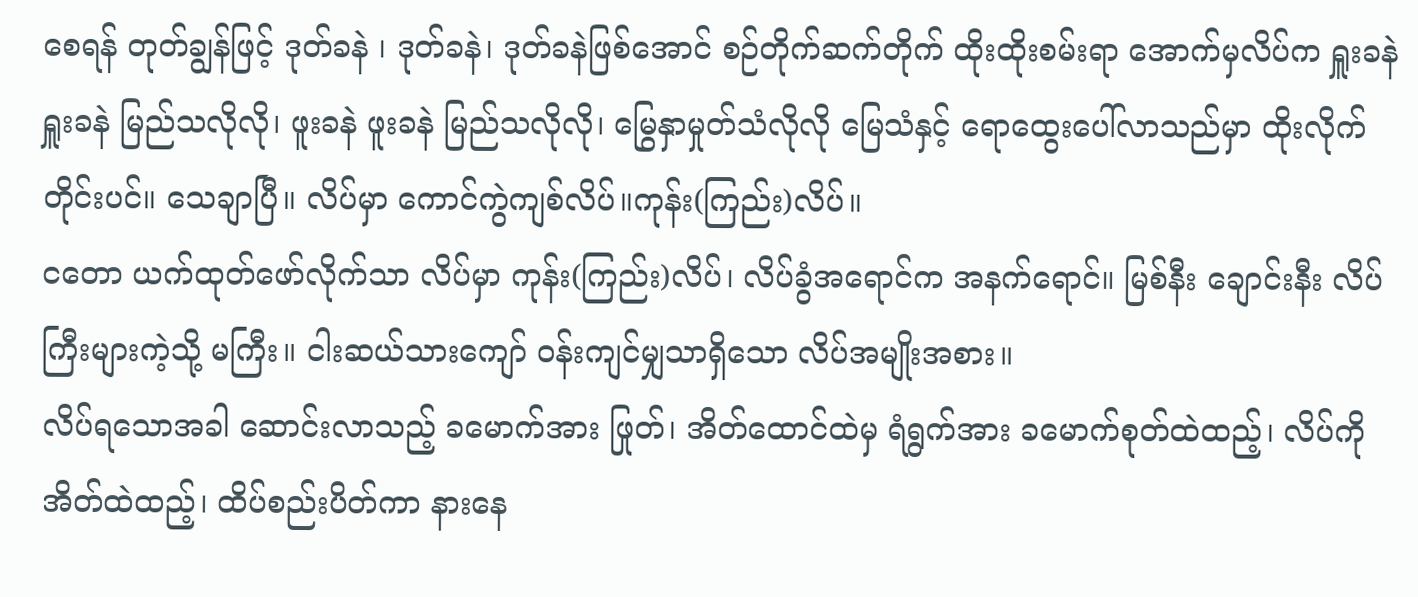စေရန် တုတ်ချွန်ဖြင့် ဒုတ်ခနဲ ၊ ဒုတ်ခနဲ၊ ဒုတ်ခနဲဖြစ်အောင် စဉ်တိုက်ဆက်တိုက် ထိုးထိုးစမ်းရာ အောက်မှလိပ်က ရှူးခနဲ ရှူးခနဲ မြည်သလိုလို၊ ဖူးခနဲ ဖူးခနဲ မြည်သလိုလို၊ မြွေနှာမှုတ်သံလိုလို မြေသံနှင့် ရောထွေးပေါ်လာသည်မှာ ထိုးလိုက်တိုင်းပင်။ သေချာပြီ။ လိပ်မှာ ကောင်ကွဲကျစ်လိပ်။ကုန်း(ကြည်း)လိပ်။
ငတော ယက်ထုတ်ဖော်လိုက်သာ လိပ်မှာ ကုန်း(ကြည်း)လိပ်၊ လိပ်ခွံအရောင်က အနက်ရောင်။ မြစ်နီး ချောင်းနီး လိပ်ကြီးများကဲ့သို့ မကြီး။ ငါးဆယ်သားကျော် ဝန်းကျင်မျှသာရှိသော လိပ်အမျိုးအစား။
လိပ်ရသောအခါ ဆောင်းလာသည့် ခမောက်အား ဖြုတ်၊ အိတ်ထောင်ထဲမှ ရံရွက်အား ခမောက်စုတ်ထဲထည့်၊ လိပ်ကို အိတ်ထဲထည့်၊ ထိပ်စည်းပိတ်ကာ နားနေ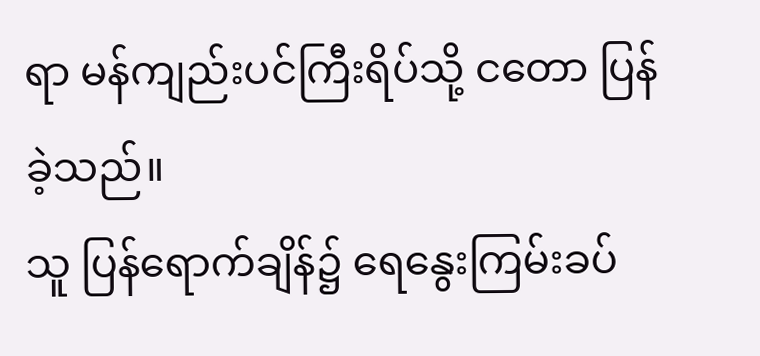ရာ မန်ကျည်းပင်ကြီးရိပ်သို့ ငတော ပြန်ခဲ့သည်။
သူ ပြန်ရောက်ချိန်၌ ရေနွေးကြမ်းခပ်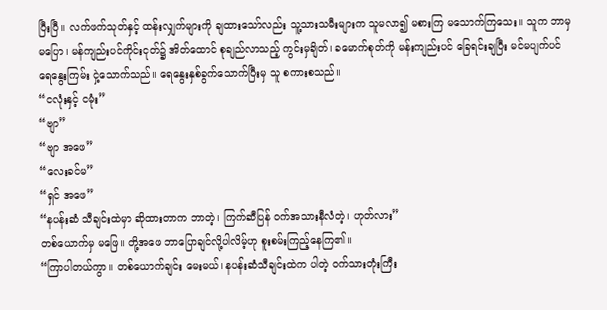ပြီးပြီ။ လက်ဖက်သုတ်နှင့် ထန်းလျှက်များကို ချထားသော်လည်း သူ့သားသမီးများက သူမလာ၍ မစားကြ မသောက်ကြသေး။ သူက ဘာမှမပြော၊ မန်ကျည်းပင်ကိုင်းငုတ်၌ အိတ်ထောင် စုချည်လာသည့် ကွင်းမှချိတ်၊ ခမောက်စုတ်ကို မန်းကျည်းပင် ခြေရင်းချပြီး မင်မပျက်ပင် ရေနွေးကြမ်း ငှဲ့သောက်သည်။ ရေနွေးနှစ်ခွက်သောက်ပြီးမှ သူ စကားစသည်။
“ငလုံးနှင့် ငမုံး”
“ဗျာ”
“ဗျာ အဖေ”
“လေးခင်မ”
“ရှင် အဖေ”
“နပန်းဆံ သီချင်းထဲမှာ ဆိုထားတာက ဘာတဲ့၊ ကြက်ဆီပြန် ဝက်အသားနီလံတဲ့၊ ဟုတ်လား”
တစ်ယောက်မှ မဖြေ။ တို့အဖေ ဘာပြောချင်လို့ပါလိမ့်ဟု စူးစမ်းကြည့်နေကြ၏။
“ကြာပါတယ်ကွာ။ တစ်ယောက်ချင်း မေးမယ်၊ နပန်းဆံသီချင်းထဲက ပါတဲ့ ဝက်သားတုံးကြီး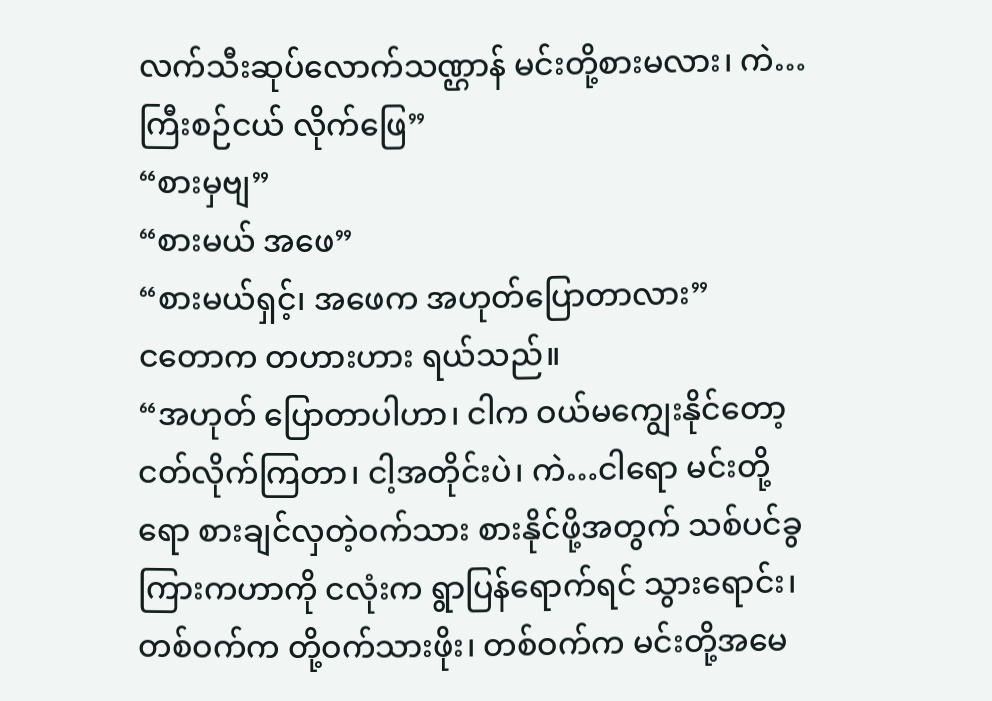လက်သီးဆုပ်လောက်သဏ္ဌာန် မင်းတို့စားမလား၊ ကဲ… ကြီးစဉ်ငယ် လိုက်ဖြေ”
“စားမှဗျ”
“စားမယ် အဖေ”
“စားမယ်ရှင့်၊ အဖေက အဟုတ်ပြောတာလား”
ငတောက တဟားဟား ရယ်သည်။
“အဟုတ် ပြောတာပါဟာ၊ ငါက ဝယ်မကျွေးနိုင်တော့ ငတ်လိုက်ကြတာ၊ ငါ့အတိုင်းပဲ၊ ကဲ…ငါရော မင်းတို့ရော စားချင်လှတဲ့ဝက်သား စားနိုင်ဖို့အတွက် သစ်ပင်ခွကြားကဟာကို ငလုံးက ရွာပြန်ရောက်ရင် သွားရောင်း၊ တစ်ဝက်က တို့ဝက်သားဖိုး၊ တစ်ဝက်က မင်းတို့အမေ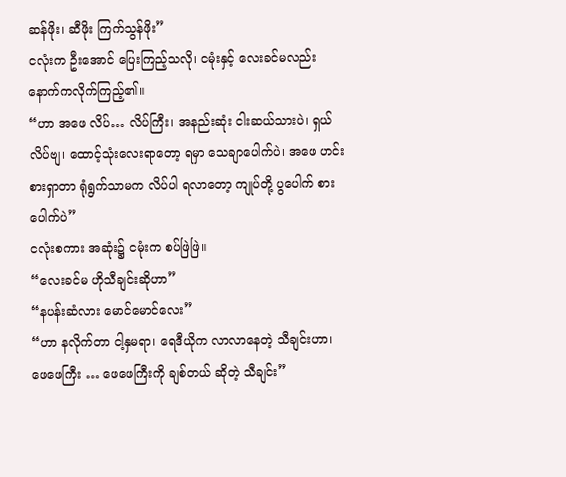ဆန်ဖိုး၊ ဆီဖိုး ကြက်သွန်ဖိုး”
ငလုံးက ဦးအောင် ပြေးကြည့်သလို၊ ငမုံးနှင့် လေးခင်မလည်း နောက်ကလိုက်ကြည့်၏။
“ဟာ အဖေ လိပ်… လိပ်ကြီး၊ အနည်းဆုံး ငါးဆယ်သားပဲ၊ ရှယ်လိပ်ဗျ၊ ထောင့်သုံးလေးရာတော့ ရမှာ သေချာပေါက်ပဲ၊ အဖေ ဟင်းစားရှာတာ ရုံရွက်သာမက လိပ်ပါ ရလာတော့ ကျုပ်တို့ ပွပေါက် စားပေါက်ပဲ”
ငလုံးစကား အဆုံး၌ ငမုံးက စပ်ဖြဲဖြဲ။
“လေးခင်မ ဟိုသီချင်းဆိုဟာ”
“နပန်းဆံလား မောင်မောင်လေး”
“ဟာ နလိုက်တာ ငါ့နှမရာ၊ ရေဒီယိုက လာလာနေတဲ့ သီချင်းဟာ၊ ဖေဖေကြီး … ဖေဖေကြီးကို ချစ်တယ် ဆိုတဲ့ သီချင်း”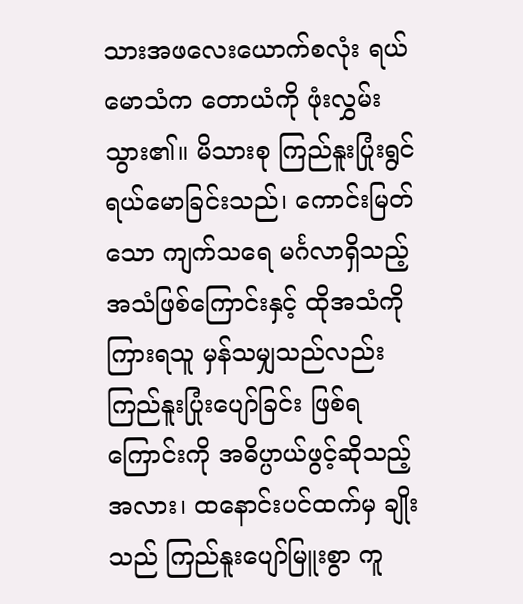သားအဖလေးယောက်စလုံး ရယ်မောသံက တောယံကို ဖုံးလွှမ်းသွား၏။ မိသားစု ကြည်နူးပြုံးရွင် ရယ်မောခြင်းသည်၊ ကောင်းမြတ်သော ကျက်သရေ မင်္ဂလာရှိသည့် အသံဖြစ်ကြောင်းနှင့် ထိုအသံကို ကြားရသူ မှန်သမျှသည်လည်း ကြည်နူးပြုံးပျော်ခြင်း ဖြစ်ရကြောင်းကို အဓိပ္ပာယ်ဖွင့်ဆိုသည့် အလား၊ ထနောင်းပင်ထက်မှ ချိုးသည် ကြည်နူးပျော်မြူးစွာ ကူ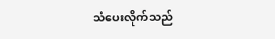သံပေးလိုက်သည်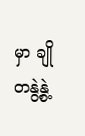မှာ ချိုတနွဲ့နွဲ့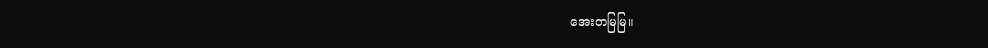အေးတမြမြ။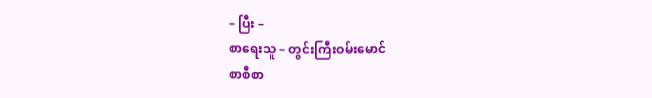– ပြီး –
စာရေးသူ – တွင်းကြီးဝမ်းမောင်
စာစီစာ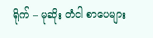ရိုက် – မုဆိုး တံငါ စာပေများ